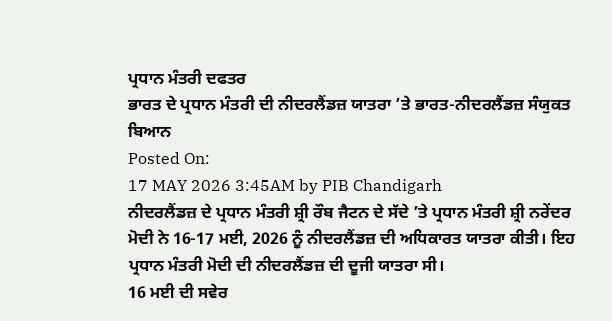ਪ੍ਰਧਾਨ ਮੰਤਰੀ ਦਫਤਰ
ਭਾਰਤ ਦੇ ਪ੍ਰਧਾਨ ਮੰਤਰੀ ਦੀ ਨੀਦਰਲੈਂਡਜ਼ ਯਾਤਰਾ ’ਤੇ ਭਾਰਤ-ਨੀਦਰਲੈਂਡਜ਼ ਸੰਯੁਕਤ ਬਿਆਨ
Posted On:
17 MAY 2026 3:45AM by PIB Chandigarh
ਨੀਦਰਲੈਂਡਜ਼ ਦੇ ਪ੍ਰਧਾਨ ਮੰਤਰੀ ਸ਼੍ਰੀ ਰੌਬ ਜੈਟਨ ਦੇ ਸੱਦੇ ’ਤੇ ਪ੍ਰਧਾਨ ਮੰਤਰੀ ਸ਼੍ਰੀ ਨਰੇਂਦਰ ਮੋਦੀ ਨੇ 16-17 ਮਈ, 2026 ਨੂੰ ਨੀਦਰਲੈਂਡਜ਼ ਦੀ ਅਧਿਕਾਰਤ ਯਾਤਰਾ ਕੀਤੀ। ਇਹ ਪ੍ਰਧਾਨ ਮੰਤਰੀ ਮੋਦੀ ਦੀ ਨੀਦਰਲੈਂਡਜ਼ ਦੀ ਦੂਜੀ ਯਾਤਰਾ ਸੀ।
16 ਮਈ ਦੀ ਸਵੇਰ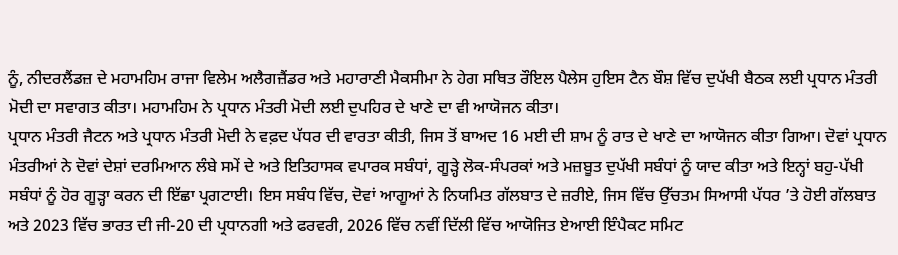ਨੂੰ, ਨੀਦਰਲੈਂਡਜ਼ ਦੇ ਮਹਾਮਹਿਮ ਰਾਜਾ ਵਿਲੇਮ ਅਲੈਗਜ਼ੈਂਡਰ ਅਤੇ ਮਹਾਰਾਣੀ ਮੈਕਸੀਮਾ ਨੇ ਹੇਗ ਸਥਿਤ ਰੌਇਲ ਪੈਲੇਸ ਹੁਇਸ ਟੈਨ ਬੌਸ਼ ਵਿੱਚ ਦੁਪੱਖੀ ਬੈਠਕ ਲਈ ਪ੍ਰਧਾਨ ਮੰਤਰੀ ਮੋਦੀ ਦਾ ਸਵਾਗਤ ਕੀਤਾ। ਮਹਾਮਹਿਮ ਨੇ ਪ੍ਰਧਾਨ ਮੰਤਰੀ ਮੋਦੀ ਲਈ ਦੁਪਹਿਰ ਦੇ ਖਾਣੇ ਦਾ ਵੀ ਆਯੋਜਨ ਕੀਤਾ।
ਪ੍ਰਧਾਨ ਮੰਤਰੀ ਜੈਟਨ ਅਤੇ ਪ੍ਰਧਾਨ ਮੰਤਰੀ ਮੋਦੀ ਨੇ ਵਫ਼ਦ ਪੱਧਰ ਦੀ ਵਾਰਤਾ ਕੀਤੀ, ਜਿਸ ਤੋਂ ਬਾਅਦ 16 ਮਈ ਦੀ ਸ਼ਾਮ ਨੂੰ ਰਾਤ ਦੇ ਖਾਣੇ ਦਾ ਆਯੋਜਨ ਕੀਤਾ ਗਿਆ। ਦੋਵਾਂ ਪ੍ਰਧਾਨ ਮੰਤਰੀਆਂ ਨੇ ਦੋਵਾਂ ਦੇਸ਼ਾਂ ਦਰਮਿਆਨ ਲੰਬੇ ਸਮੇਂ ਦੇ ਅਤੇ ਇਤਿਹਾਸਕ ਵਪਾਰਕ ਸਬੰਧਾਂ, ਗੂੜ੍ਹੇ ਲੋਕ-ਸੰਪਰਕਾਂ ਅਤੇ ਮਜ਼ਬੂਤ ਦੁਪੱਖੀ ਸਬੰਧਾਂ ਨੂੰ ਯਾਦ ਕੀਤਾ ਅਤੇ ਇਨ੍ਹਾਂ ਬਹੁ-ਪੱਖੀ ਸਬੰਧਾਂ ਨੂੰ ਹੋਰ ਗੂੜ੍ਹਾ ਕਰਨ ਦੀ ਇੱਛਾ ਪ੍ਰਗਟਾਈ। ਇਸ ਸਬੰਧ ਵਿੱਚ, ਦੋਵਾਂ ਆਗੂਆਂ ਨੇ ਨਿਯਮਿਤ ਗੱਲਬਾਤ ਦੇ ਜ਼ਰੀਏ, ਜਿਸ ਵਿੱਚ ਉੱਚਤਮ ਸਿਆਸੀ ਪੱਧਰ ’ਤੇ ਹੋਈ ਗੱਲਬਾਤ ਅਤੇ 2023 ਵਿੱਚ ਭਾਰਤ ਦੀ ਜੀ-20 ਦੀ ਪ੍ਰਧਾਨਗੀ ਅਤੇ ਫਰਵਰੀ, 2026 ਵਿੱਚ ਨਵੀਂ ਦਿੱਲੀ ਵਿੱਚ ਆਯੋਜਿਤ ਏਆਈ ਇੰਪੈਕਟ ਸਮਿਟ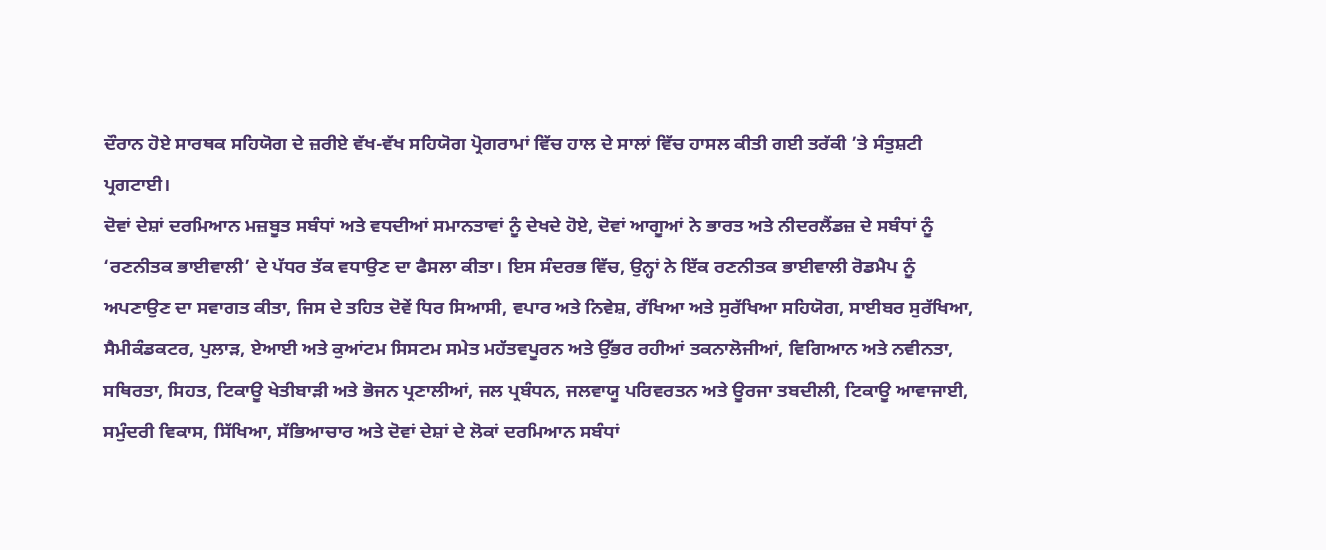ਦੌਰਾਨ ਹੋਏ ਸਾਰਥਕ ਸਹਿਯੋਗ ਦੇ ਜ਼ਰੀਏ ਵੱਖ-ਵੱਖ ਸਹਿਯੋਗ ਪ੍ਰੋਗਰਾਮਾਂ ਵਿੱਚ ਹਾਲ ਦੇ ਸਾਲਾਂ ਵਿੱਚ ਹਾਸਲ ਕੀਤੀ ਗਈ ਤਰੱਕੀ ’ਤੇ ਸੰਤੁਸ਼ਟੀ ਪ੍ਰਗਟਾਈ।
ਦੋਵਾਂ ਦੇਸ਼ਾਂ ਦਰਮਿਆਨ ਮਜ਼ਬੂਤ ਸਬੰਧਾਂ ਅਤੇ ਵਧਦੀਆਂ ਸਮਾਨਤਾਵਾਂ ਨੂੰ ਦੇਖਦੇ ਹੋਏ, ਦੋਵਾਂ ਆਗੂਆਂ ਨੇ ਭਾਰਤ ਅਤੇ ਨੀਦਰਲੈਂਡਜ਼ ਦੇ ਸਬੰਧਾਂ ਨੂੰ ‘ਰਣਨੀਤਕ ਭਾਈਵਾਲੀ’ ਦੇ ਪੱਧਰ ਤੱਕ ਵਧਾਉਣ ਦਾ ਫੈਸਲਾ ਕੀਤਾ। ਇਸ ਸੰਦਰਭ ਵਿੱਚ, ਉਨ੍ਹਾਂ ਨੇ ਇੱਕ ਰਣਨੀਤਕ ਭਾਈਵਾਲੀ ਰੋਡਮੈਪ ਨੂੰ ਅਪਣਾਉਣ ਦਾ ਸਵਾਗਤ ਕੀਤਾ, ਜਿਸ ਦੇ ਤਹਿਤ ਦੋਵੇਂ ਧਿਰ ਸਿਆਸੀ, ਵਪਾਰ ਅਤੇ ਨਿਵੇਸ਼, ਰੱਖਿਆ ਅਤੇ ਸੁਰੱਖਿਆ ਸਹਿਯੋਗ, ਸਾਈਬਰ ਸੁਰੱਖਿਆ, ਸੈਮੀਕੰਡਕਟਰ, ਪੁਲਾੜ, ਏਆਈ ਅਤੇ ਕੁਆਂਟਮ ਸਿਸਟਮ ਸਮੇਤ ਮਹੱਤਵਪੂਰਨ ਅਤੇ ਉੱਭਰ ਰਹੀਆਂ ਤਕਨਾਲੋਜੀਆਂ, ਵਿਗਿਆਨ ਅਤੇ ਨਵੀਨਤਾ, ਸਥਿਰਤਾ, ਸਿਹਤ, ਟਿਕਾਊ ਖੇਤੀਬਾੜੀ ਅਤੇ ਭੋਜਨ ਪ੍ਰਣਾਲੀਆਂ, ਜਲ ਪ੍ਰਬੰਧਨ, ਜਲਵਾਯੂ ਪਰਿਵਰਤਨ ਅਤੇ ਊਰਜਾ ਤਬਦੀਲੀ, ਟਿਕਾਊ ਆਵਾਜਾਈ, ਸਮੁੰਦਰੀ ਵਿਕਾਸ, ਸਿੱਖਿਆ, ਸੱਭਿਆਚਾਰ ਅਤੇ ਦੋਵਾਂ ਦੇਸ਼ਾਂ ਦੇ ਲੋਕਾਂ ਦਰਮਿਆਨ ਸਬੰਧਾਂ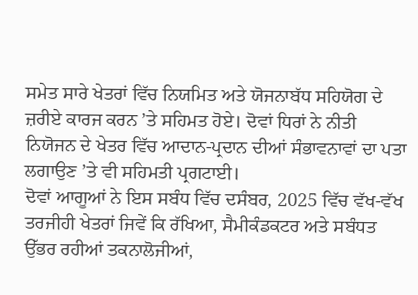ਸਮੇਤ ਸਾਰੇ ਖੇਤਰਾਂ ਵਿੱਚ ਨਿਯਮਿਤ ਅਤੇ ਯੋਜਨਾਬੱਧ ਸਹਿਯੋਗ ਦੇ ਜ਼ਰੀਏ ਕਾਰਜ ਕਰਨ ’ਤੇ ਸਹਿਮਤ ਹੋਏ। ਦੋਵਾਂ ਧਿਰਾਂ ਨੇ ਨੀਤੀ ਨਿਯੋਜਨ ਦੇ ਖੇਤਰ ਵਿੱਚ ਆਦਾਨ-ਪ੍ਰਦਾਨ ਦੀਆਂ ਸੰਭਾਵਨਾਵਾਂ ਦਾ ਪਤਾ ਲਗਾਉਣ ’ਤੇ ਵੀ ਸਹਿਮਤੀ ਪ੍ਰਗਟਾਈ।
ਦੋਵਾਂ ਆਗੂਆਂ ਨੇ ਇਸ ਸਬੰਧ ਵਿੱਚ ਦਸੰਬਰ, 2025 ਵਿੱਚ ਵੱਖ-ਵੱਖ ਤਰਜੀਹੀ ਖੇਤਰਾਂ ਜਿਵੇਂ ਕਿ ਰੱਖਿਆ, ਸੈਮੀਕੰਡਕਟਰ ਅਤੇ ਸਬੰਧਤ ਉੱਭਰ ਰਹੀਆਂ ਤਕਨਾਲੋਜੀਆਂ,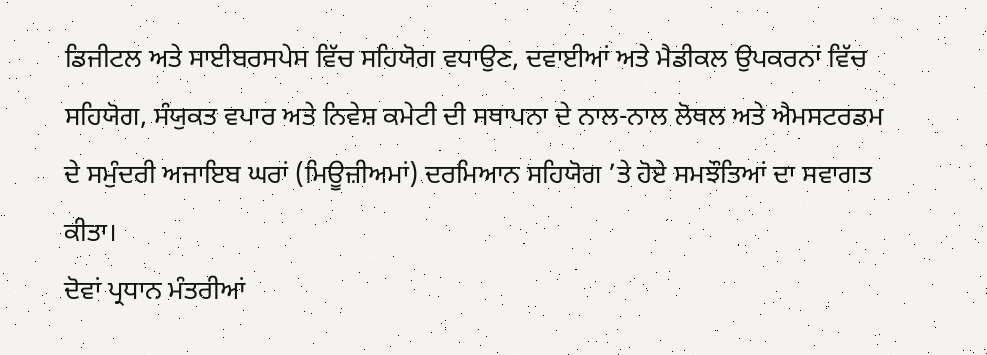ਡਿਜੀਟਲ ਅਤੇ ਸਾਈਬਰਸਪੇਸ ਵਿੱਚ ਸਹਿਯੋਗ ਵਧਾਉਣ, ਦਵਾਈਆਂ ਅਤੇ ਮੈਡੀਕਲ ਉਪਕਰਨਾਂ ਵਿੱਚ ਸਹਿਯੋਗ, ਸੰਯੁਕਤ ਵਪਾਰ ਅਤੇ ਨਿਵੇਸ਼ ਕਮੇਟੀ ਦੀ ਸਥਾਪਨਾ ਦੇ ਨਾਲ-ਨਾਲ ਲੋਥਲ ਅਤੇ ਐਮਸਟਰਡਮ ਦੇ ਸਮੁੰਦਰੀ ਅਜਾਇਬ ਘਰਾਂ (ਮਿਊਜ਼ੀਅਮਾਂ) ਦਰਮਿਆਨ ਸਹਿਯੋਗ ’ਤੇ ਹੋਏ ਸਮਝੌਤਿਆਂ ਦਾ ਸਵਾਗਤ ਕੀਤਾ।
ਦੋਵਾਂ ਪ੍ਰਧਾਨ ਮੰਤਰੀਆਂ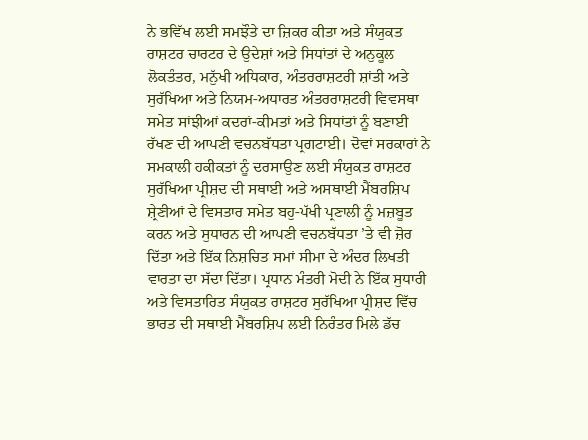ਨੇ ਭਵਿੱਖ ਲਈ ਸਮਝੌਤੇ ਦਾ ਜ਼ਿਕਰ ਕੀਤਾ ਅਤੇ ਸੰਯੁਕਤ ਰਾਸ਼ਟਰ ਚਾਰਟਰ ਦੇ ਉਦੇਸ਼ਾਂ ਅਤੇ ਸਿਧਾਂਤਾਂ ਦੇ ਅਨੁਕੂਲ ਲੋਕਤੰਤਰ, ਮਨੁੱਖੀ ਅਧਿਕਾਰ, ਅੰਤਰਰਾਸ਼ਟਰੀ ਸ਼ਾਂਤੀ ਅਤੇ ਸੁਰੱਖਿਆ ਅਤੇ ਨਿਯਮ-ਅਧਾਰਤ ਅੰਤਰਰਾਸ਼ਟਰੀ ਵਿਵਸਥਾ ਸਮੇਤ ਸਾਂਝੀਆਂ ਕਦਰਾਂ-ਕੀਮਤਾਂ ਅਤੇ ਸਿਧਾਂਤਾਂ ਨੂੰ ਬਣਾਈ ਰੱਖਣ ਦੀ ਆਪਣੀ ਵਚਨਬੱਧਤਾ ਪ੍ਰਗਟਾਈ। ਦੋਵਾਂ ਸਰਕਾਰਾਂ ਨੇ ਸਮਕਾਲੀ ਹਕੀਕਤਾਂ ਨੂੰ ਦਰਸਾਉਣ ਲਈ ਸੰਯੁਕਤ ਰਾਸ਼ਟਰ ਸੁਰੱਖਿਆ ਪ੍ਰੀਸ਼ਦ ਦੀ ਸਥਾਈ ਅਤੇ ਅਸਥਾਈ ਮੈਂਬਰਸ਼ਿਪ ਸ਼੍ਰੇਣੀਆਂ ਦੇ ਵਿਸਤਾਰ ਸਮੇਤ ਬਹੁ-ਪੱਖੀ ਪ੍ਰਣਾਲੀ ਨੂੰ ਮਜ਼ਬੂਤ ਕਰਨ ਅਤੇ ਸੁਧਾਰਨ ਦੀ ਆਪਣੀ ਵਚਨਬੱਧਤਾ ’ਤੇ ਵੀ ਜ਼ੋਰ ਦਿੱਤਾ ਅਤੇ ਇੱਕ ਨਿਸ਼ਚਿਤ ਸਮਾਂ ਸੀਮਾ ਦੇ ਅੰਦਰ ਲਿਖਤੀ ਵਾਰਤਾ ਦਾ ਸੱਦਾ ਦਿੱਤਾ। ਪ੍ਰਧਾਨ ਮੰਤਰੀ ਮੋਦੀ ਨੇ ਇੱਕ ਸੁਧਾਰੀ ਅਤੇ ਵਿਸਤਾਰਿਤ ਸੰਯੁਕਤ ਰਾਸ਼ਟਰ ਸੁਰੱਖਿਆ ਪ੍ਰੀਸ਼ਦ ਵਿੱਚ ਭਾਰਤ ਦੀ ਸਥਾਈ ਮੈਂਬਰਸ਼ਿਪ ਲਈ ਨਿਰੰਤਰ ਮਿਲੇ ਡੱਚ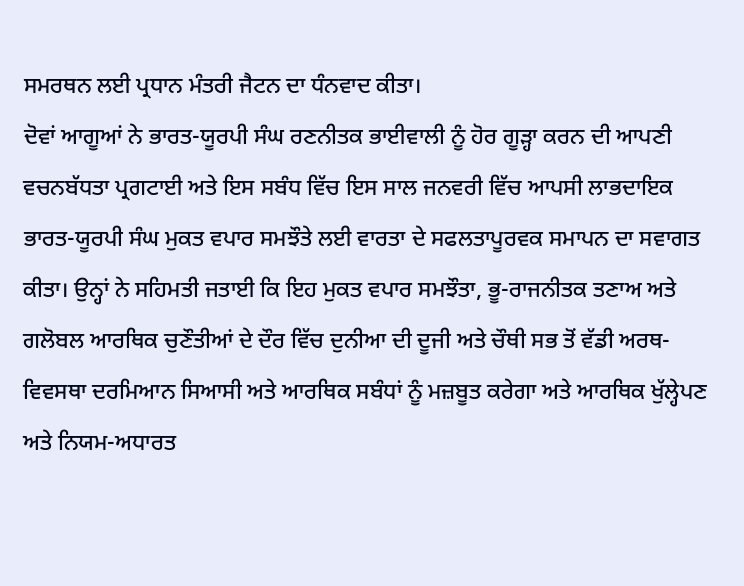ਸਮਰਥਨ ਲਈ ਪ੍ਰਧਾਨ ਮੰਤਰੀ ਜੈਟਨ ਦਾ ਧੰਨਵਾਦ ਕੀਤਾ।
ਦੋਵਾਂ ਆਗੂਆਂ ਨੇ ਭਾਰਤ-ਯੂਰਪੀ ਸੰਘ ਰਣਨੀਤਕ ਭਾਈਵਾਲੀ ਨੂੰ ਹੋਰ ਗੂੜ੍ਹਾ ਕਰਨ ਦੀ ਆਪਣੀ ਵਚਨਬੱਧਤਾ ਪ੍ਰਗਟਾਈ ਅਤੇ ਇਸ ਸਬੰਧ ਵਿੱਚ ਇਸ ਸਾਲ ਜਨਵਰੀ ਵਿੱਚ ਆਪਸੀ ਲਾਭਦਾਇਕ ਭਾਰਤ-ਯੂਰਪੀ ਸੰਘ ਮੁਕਤ ਵਪਾਰ ਸਮਝੌਤੇ ਲਈ ਵਾਰਤਾ ਦੇ ਸਫਲਤਾਪੂਰਵਕ ਸਮਾਪਨ ਦਾ ਸਵਾਗਤ ਕੀਤਾ। ਉਨ੍ਹਾਂ ਨੇ ਸਹਿਮਤੀ ਜਤਾਈ ਕਿ ਇਹ ਮੁਕਤ ਵਪਾਰ ਸਮਝੌਤਾ, ਭੂ-ਰਾਜਨੀਤਕ ਤਣਾਅ ਅਤੇ ਗਲੋਬਲ ਆਰਥਿਕ ਚੁਣੌਤੀਆਂ ਦੇ ਦੌਰ ਵਿੱਚ ਦੁਨੀਆ ਦੀ ਦੂਜੀ ਅਤੇ ਚੌਥੀ ਸਭ ਤੋਂ ਵੱਡੀ ਅਰਥ-ਵਿਵਸਥਾ ਦਰਮਿਆਨ ਸਿਆਸੀ ਅਤੇ ਆਰਥਿਕ ਸਬੰਧਾਂ ਨੂੰ ਮਜ਼ਬੂਤ ਕਰੇਗਾ ਅਤੇ ਆਰਥਿਕ ਖੁੱਲ੍ਹੇਪਣ ਅਤੇ ਨਿਯਮ-ਅਧਾਰਤ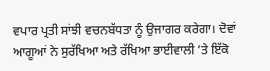ਵਪਾਰ ਪ੍ਰਤੀ ਸਾਂਝੀ ਵਚਨਬੱਧਤਾ ਨੂੰ ਉਜਾਗਰ ਕਰੇਗਾ। ਦੋਵਾਂ ਆਗੂਆਂ ਨੇ ਸੁਰੱਖਿਆ ਅਤੇ ਰੱਖਿਆ ਭਾਈਵਾਲੀ ’ਤੇ ਇੱਕੋ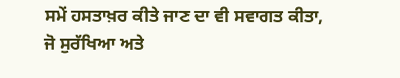ਸਮੇਂ ਹਸਤਾਖ਼ਰ ਕੀਤੇ ਜਾਣ ਦਾ ਵੀ ਸਵਾਗਤ ਕੀਤਾ, ਜੋ ਸੁਰੱਖਿਆ ਅਤੇ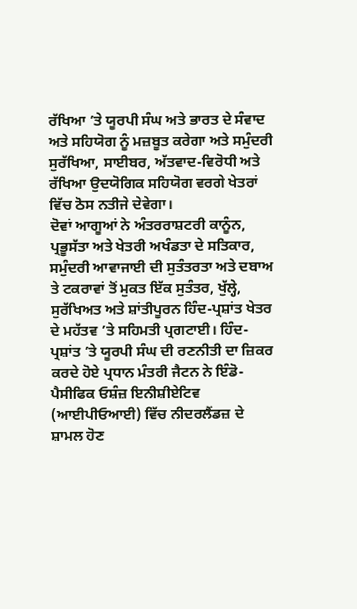ਰੱਖਿਆ ’ਤੇ ਯੂਰਪੀ ਸੰਘ ਅਤੇ ਭਾਰਤ ਦੇ ਸੰਵਾਦ ਅਤੇ ਸਹਿਯੋਗ ਨੂੰ ਮਜ਼ਬੂਤ ਕਰੇਗਾ ਅਤੇ ਸਮੁੰਦਰੀ ਸੁਰੱਖਿਆ, ਸਾਈਬਰ, ਅੱਤਵਾਦ-ਵਿਰੋਧੀ ਅਤੇ ਰੱਖਿਆ ਉਦਯੋਗਿਕ ਸਹਿਯੋਗ ਵਰਗੇ ਖੇਤਰਾਂ ਵਿੱਚ ਠੋਸ ਨਤੀਜੇ ਦੇਵੇਗਾ।
ਦੋਵਾਂ ਆਗੂਆਂ ਨੇ ਅੰਤਰਰਾਸ਼ਟਰੀ ਕਾਨੂੰਨ, ਪ੍ਰਭੂਸੱਤਾ ਅਤੇ ਖੇਤਰੀ ਅਖੰਡਤਾ ਦੇ ਸਤਿਕਾਰ, ਸਮੁੰਦਰੀ ਆਵਾਜਾਈ ਦੀ ਸੁਤੰਤਰਤਾ ਅਤੇ ਦਬਾਅ ਤੇ ਟਕਰਾਵਾਂ ਤੋਂ ਮੁਕਤ ਇੱਕ ਸੁਤੰਤਰ, ਖੁੱਲ੍ਹੇ, ਸੁਰੱਖਿਅਤ ਅਤੇ ਸ਼ਾਂਤੀਪੂਰਨ ਹਿੰਦ-ਪ੍ਰਸ਼ਾਂਤ ਖੇਤਰ ਦੇ ਮਹੱਤਵ ’ਤੇ ਸਹਿਮਤੀ ਪ੍ਰਗਟਾਈ। ਹਿੰਦ-ਪ੍ਰਸ਼ਾਂਤ ’ਤੇ ਯੂਰਪੀ ਸੰਘ ਦੀ ਰਣਨੀਤੀ ਦਾ ਜ਼ਿਕਰ ਕਰਦੇ ਹੋਏ ਪ੍ਰਧਾਨ ਮੰਤਰੀ ਜੈਟਨ ਨੇ ਇੰਡੋ-ਪੈਸੀਫਿਕ ਓਸ਼ੰਜ਼ ਇਨੀਸ਼ੀਏਟਿਵ (ਆਈਪੀਓਆਈ) ਵਿੱਚ ਨੀਦਰਲੈਂਡਜ਼ ਦੇ ਸ਼ਾਮਲ ਹੋਣ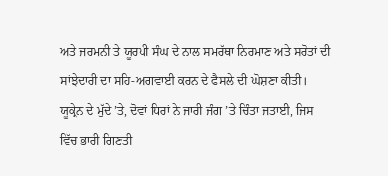ਅਤੇ ਜਰਮਨੀ ਤੇ ਯੂਰਪੀ ਸੰਘ ਦੇ ਨਾਲ ਸਮਰੱਥਾ ਨਿਰਮਾਣ ਅਤੇ ਸਰੋਤਾਂ ਦੀ ਸਾਂਝੇਦਾਰੀ ਦਾ ਸਹਿ-ਅਗਵਾਈ ਕਰਨ ਦੇ ਫੈਸਲੇ ਦੀ ਘੋਸ਼ਣਾ ਕੀਤੀ।
ਯੂਕ੍ਰੇਨ ਦੇ ਮੁੱਦੇ ’ਤੇ, ਦੋਵਾਂ ਧਿਰਾਂ ਨੇ ਜਾਰੀ ਜੰਗ ’ਤੇ ਚਿੰਤਾ ਜਤਾਈ, ਜਿਸ ਵਿੱਚ ਭਾਰੀ ਗਿਣਤੀ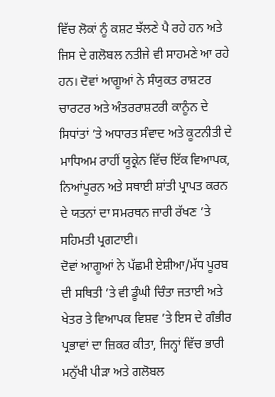ਵਿੱਚ ਲੋਕਾਂ ਨੂੰ ਕਸ਼ਟ ਝੱਲਣੇ ਪੈ ਰਹੇ ਹਨ ਅਤੇ ਜਿਸ ਦੇ ਗਲੋਬਲ ਨਤੀਜੇ ਵੀ ਸਾਹਮਣੇ ਆ ਰਹੇ ਹਨ। ਦੋਵਾਂ ਆਗੂਆਂ ਨੇ ਸੰਯੁਕਤ ਰਾਸ਼ਟਰ ਚਾਰਟਰ ਅਤੇ ਅੰਤਰਰਾਸ਼ਟਰੀ ਕਾਨੂੰਨ ਦੇ ਸਿਧਾਂਤਾਂ ’ਤੇ ਅਧਾਰਤ ਸੰਵਾਦ ਅਤੇ ਕੂਟਨੀਤੀ ਦੇ ਮਾਧਿਅਮ ਰਾਹੀਂ ਯੂਕ੍ਰੇਨ ਵਿੱਚ ਇੱਕ ਵਿਆਪਕ, ਨਿਆਂਪੂਰਨ ਅਤੇ ਸਥਾਈ ਸ਼ਾਂਤੀ ਪ੍ਰਾਪਤ ਕਰਨ ਦੇ ਯਤਨਾਂ ਦਾ ਸਮਰਥਨ ਜਾਰੀ ਰੱਖਣ ’ਤੇ ਸਹਿਮਤੀ ਪ੍ਰਗਟਾਈ।
ਦੋਵਾਂ ਆਗੂਆਂ ਨੇ ਪੱਛਮੀ ਏਸ਼ੀਆ/ਮੱਧ ਪੂਰਬ ਦੀ ਸਥਿਤੀ ’ਤੇ ਵੀ ਡੂੰਘੀ ਚਿੰਤਾ ਜਤਾਈ ਅਤੇ ਖੇਤਰ ਤੇ ਵਿਆਪਕ ਵਿਸ਼ਵ ’ਤੇ ਇਸ ਦੇ ਗੰਭੀਰ ਪ੍ਰਭਾਵਾਂ ਦਾ ਜ਼ਿਕਰ ਕੀਤਾ, ਜਿਨ੍ਹਾਂ ਵਿੱਚ ਭਾਰੀ ਮਨੁੱਖੀ ਪੀੜਾ ਅਤੇ ਗਲੋਬਲ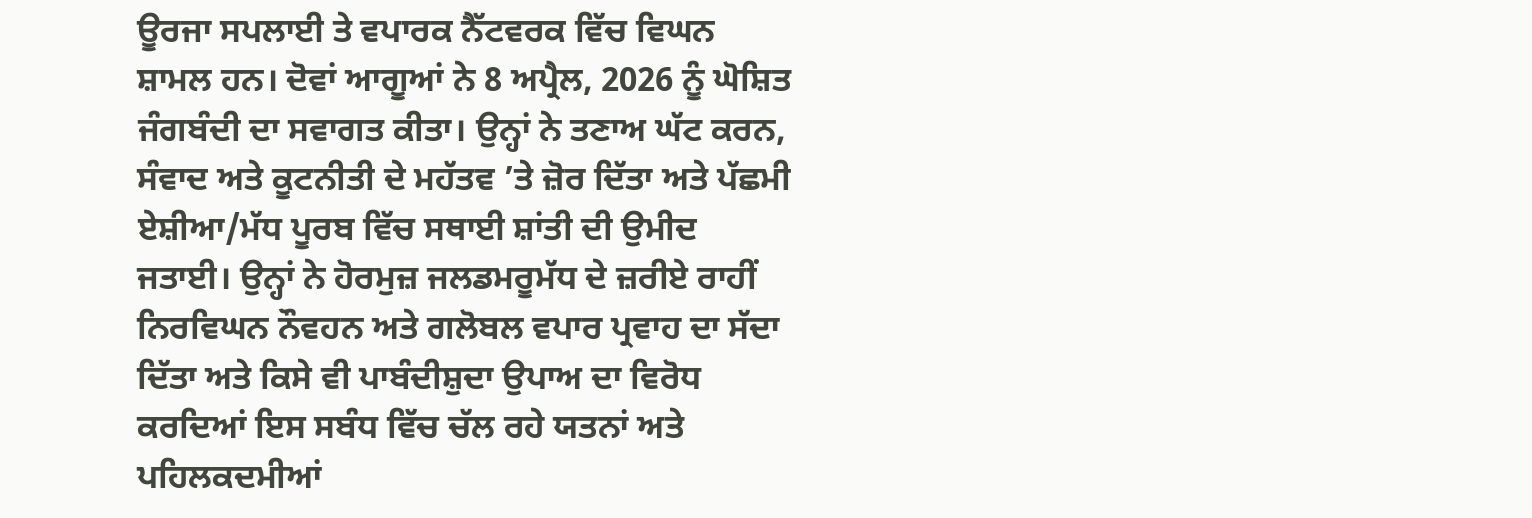ਊਰਜਾ ਸਪਲਾਈ ਤੇ ਵਪਾਰਕ ਨੈੱਟਵਰਕ ਵਿੱਚ ਵਿਘਨ ਸ਼ਾਮਲ ਹਨ। ਦੋਵਾਂ ਆਗੂਆਂ ਨੇ 8 ਅਪ੍ਰੈਲ, 2026 ਨੂੰ ਘੋਸ਼ਿਤ ਜੰਗਬੰਦੀ ਦਾ ਸਵਾਗਤ ਕੀਤਾ। ਉਨ੍ਹਾਂ ਨੇ ਤਣਾਅ ਘੱਟ ਕਰਨ, ਸੰਵਾਦ ਅਤੇ ਕੂਟਨੀਤੀ ਦੇ ਮਹੱਤਵ ’ਤੇ ਜ਼ੋਰ ਦਿੱਤਾ ਅਤੇ ਪੱਛਮੀ ਏਸ਼ੀਆ/ਮੱਧ ਪੂਰਬ ਵਿੱਚ ਸਥਾਈ ਸ਼ਾਂਤੀ ਦੀ ਉਮੀਦ ਜਤਾਈ। ਉਨ੍ਹਾਂ ਨੇ ਹੋਰਮੁਜ਼ ਜਲਡਮਰੂਮੱਧ ਦੇ ਜ਼ਰੀਏ ਰਾਹੀਂ ਨਿਰਵਿਘਨ ਨੌਵਹਨ ਅਤੇ ਗਲੋਬਲ ਵਪਾਰ ਪ੍ਰਵਾਹ ਦਾ ਸੱਦਾ ਦਿੱਤਾ ਅਤੇ ਕਿਸੇ ਵੀ ਪਾਬੰਦੀਸ਼ੁਦਾ ਉਪਾਅ ਦਾ ਵਿਰੋਧ ਕਰਦਿਆਂ ਇਸ ਸਬੰਧ ਵਿੱਚ ਚੱਲ ਰਹੇ ਯਤਨਾਂ ਅਤੇ ਪਹਿਲਕਦਮੀਆਂ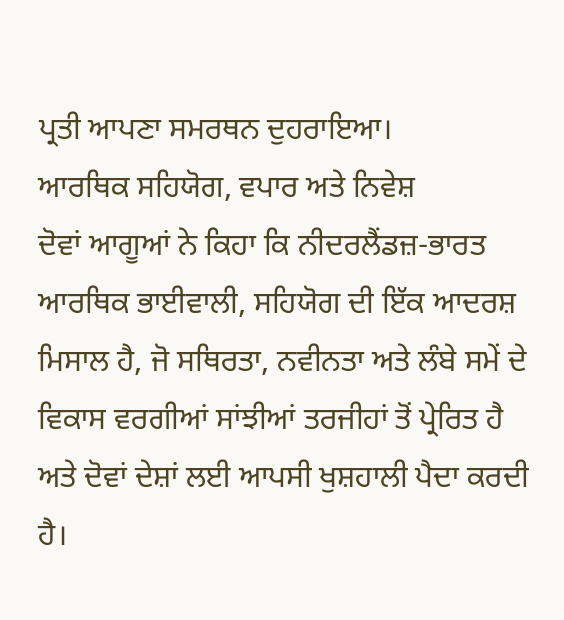ਪ੍ਰਤੀ ਆਪਣਾ ਸਮਰਥਨ ਦੁਹਰਾਇਆ।
ਆਰਥਿਕ ਸਹਿਯੋਗ, ਵਪਾਰ ਅਤੇ ਨਿਵੇਸ਼
ਦੋਵਾਂ ਆਗੂਆਂ ਨੇ ਕਿਹਾ ਕਿ ਨੀਦਰਲੈਂਡਜ਼-ਭਾਰਤ ਆਰਥਿਕ ਭਾਈਵਾਲੀ, ਸਹਿਯੋਗ ਦੀ ਇੱਕ ਆਦਰਸ਼ ਮਿਸਾਲ ਹੈ, ਜੋ ਸਥਿਰਤਾ, ਨਵੀਨਤਾ ਅਤੇ ਲੰਬੇ ਸਮੇਂ ਦੇ ਵਿਕਾਸ ਵਰਗੀਆਂ ਸਾਂਝੀਆਂ ਤਰਜੀਹਾਂ ਤੋਂ ਪ੍ਰੇਰਿਤ ਹੈ ਅਤੇ ਦੋਵਾਂ ਦੇਸ਼ਾਂ ਲਈ ਆਪਸੀ ਖੁਸ਼ਹਾਲੀ ਪੈਦਾ ਕਰਦੀ ਹੈ।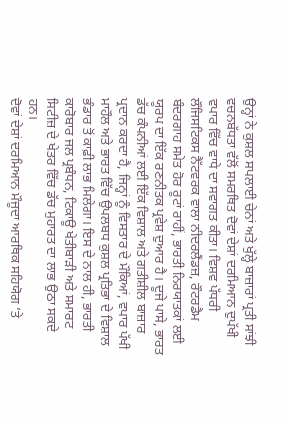ਉਨ੍ਹਾਂ ਨੇ ਕੁਸ਼ਲ ਸਪਲਾਈ ਚੇਨਾਂ ਅਤੇ ਖੁੱਲ੍ਹੇ ਬਾਜ਼ਾਰਾਂ ਪ੍ਰਤੀ ਸਾਂਝੀ ਵਚਨਬੱਧਤਾ ਵੱਲੋਂ ਸਮਰਥਿਤ ਦੋਵਾਂ ਦੇਸ਼ਾਂ ਦਰਮਿਆਨ ਦੁਪੱਖੀ ਵਪਾਰ ਵਿੱਚ ਵਾਧੇ ਦਾ ਸਵਾਗਤ ਕੀਤਾ। ਵਿਸ਼ਵ ਪੱਧਰੀ ਲੌਜਿਸਟਿਕਸ ਨੈੱਟਵਰਕ ਵਾਲਾ ਨੀਦਰਲੈਂਡਜ਼, ਰੌਟਰਡੈਮ ਬੰਦਰਗਾਹ ਸਮੇਤ ਹੋਰ ਰੂਟਾਂ ਰਾਹੀਂ, ਭਾਰਤੀ ਨਿਰਯਾਤਕਾਂ ਲਈ ਯੂਰਪ ਦਾ ਇੱਕ ਰਣਨੀਤਕ ਪ੍ਰਵੇਸ਼ ਦੁਆਰ ਹੈ। ਦੂਜੇ ਪਾਸੇ, ਭਾਰਤ ਡੱਚ ਕੰਪਨੀਆਂ ਲਈ ਇੱਕ ਵਿਸ਼ਾਲ ਅਤੇ ਗਤੀਸ਼ੀਲ ਬਾਜ਼ਾਰ ਪ੍ਰਦਾਨ ਕਰਦਾ ਹੈ, ਜਿਨ੍ਹਾਂ ਨੂੰ ਵਿਸਤਾਰ ਦੇ ਮੌਕਿਆਂ, ਵਪਾਰ ਪੱਖੀ ਮਾਹੌਲ ਅਤੇ ਭਾਰਤ ਵਿੱਚ ਉਪਲਬਧ ਕੁਸ਼ਲ ਪ੍ਰਤਿਭਾ ਦੇ ਵਿਸ਼ਾਲ ਭੰਡਾਰ ਤੋਂ ਕਾਫ਼ੀ ਲਾਭ ਮਿਲੇਗਾ। ਇਸ ਦੇ ਨਾਲ ਹੀ, ਭਾਰਤੀ ਕਾਰੋਬਾਰ ਜਲ ਪ੍ਰਬੰਧਨ, ਟਿਕਾਊ ਖੇਤੀਬਾੜੀ ਅਤੇ ਸਮਾਰਟ ਸਿਟੀਜ਼ ਦੇ ਖੇਤਰ ਵਿੱਚ ਡੱਚ ਮੁਹਾਰਤ ਦਾ ਲਾਭ ਉਠਾ ਸਕਦੇ ਹਨ।
ਦੋਵਾਂ ਦੇਸ਼ਾਂ ਦਰਮਿਆਨ ਮੌਜੂਦਾ ਆਰਥਿਕ ਸਹਿਯੋਗ ’ਤੇ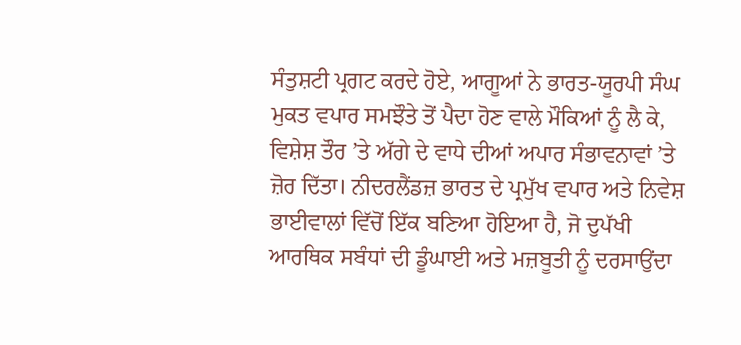ਸੰਤੁਸ਼ਟੀ ਪ੍ਰਗਟ ਕਰਦੇ ਹੋਏ, ਆਗੂਆਂ ਨੇ ਭਾਰਤ-ਯੂਰਪੀ ਸੰਘ ਮੁਕਤ ਵਪਾਰ ਸਮਝੌਤੇ ਤੋਂ ਪੈਦਾ ਹੋਣ ਵਾਲੇ ਮੌਕਿਆਂ ਨੂੰ ਲੈ ਕੇ, ਵਿਸ਼ੇਸ਼ ਤੌਰ ’ਤੇ ਅੱਗੇ ਦੇ ਵਾਧੇ ਦੀਆਂ ਅਪਾਰ ਸੰਭਾਵਨਾਵਾਂ ’ਤੇ ਜ਼ੋਰ ਦਿੱਤਾ। ਨੀਦਰਲੈਂਡਜ਼ ਭਾਰਤ ਦੇ ਪ੍ਰਮੁੱਖ ਵਪਾਰ ਅਤੇ ਨਿਵੇਸ਼ ਭਾਈਵਾਲਾਂ ਵਿੱਚੋਂ ਇੱਕ ਬਣਿਆ ਹੋਇਆ ਹੈ, ਜੋ ਦੁਪੱਖੀ ਆਰਥਿਕ ਸਬੰਧਾਂ ਦੀ ਡੂੰਘਾਈ ਅਤੇ ਮਜ਼ਬੂਤੀ ਨੂੰ ਦਰਸਾਉਂਦਾ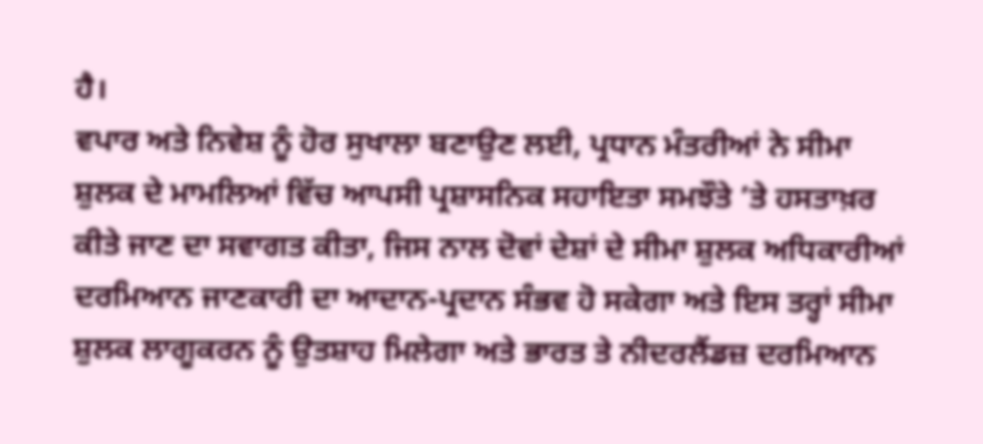ਹੈ।
ਵਪਾਰ ਅਤੇ ਨਿਵੇਸ਼ ਨੂੰ ਹੋਰ ਸੁਖਾਲਾ ਬਣਾਉਣ ਲਈ, ਪ੍ਰਧਾਨ ਮੰਤਰੀਆਂ ਨੇ ਸੀਮਾ ਸ਼ੁਲਕ ਦੇ ਮਾਮਲਿਆਂ ਵਿੱਚ ਆਪਸੀ ਪ੍ਰਸ਼ਾਸਨਿਕ ਸਹਾਇਤਾ ਸਮਝੌਤੇ ’ਤੇ ਹਸਤਾਖ਼ਰ ਕੀਤੇ ਜਾਣ ਦਾ ਸਵਾਗਤ ਕੀਤਾ, ਜਿਸ ਨਾਲ ਦੋਵਾਂ ਦੇਸ਼ਾਂ ਦੇ ਸੀਮਾ ਸ਼ੁਲਕ ਅਧਿਕਾਰੀਆਂ ਦਰਮਿਆਨ ਜਾਣਕਾਰੀ ਦਾ ਆਦਾਨ-ਪ੍ਰਦਾਨ ਸੰਭਵ ਹੋ ਸਕੇਗਾ ਅਤੇ ਇਸ ਤਰ੍ਹਾਂ ਸੀਮਾ ਸ਼ੁਲਕ ਲਾਗੂਕਰਨ ਨੂੰ ਉਤਸ਼ਾਹ ਮਿਲੇਗਾ ਅਤੇ ਭਾਰਤ ਤੇ ਨੀਦਰਲੈਂਡਜ਼ ਦਰਮਿਆਨ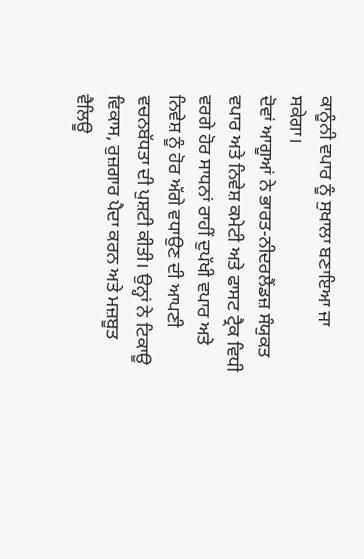ਕਾਨੂੰਨੀ ਵਪਾਰ ਨੂੰ ਸੁਖਾਲਾ ਬਣਾਇਆ ਜਾ ਸਕੇਗਾ।
ਦੋਵਾਂ ਆਗੂਆਂ ਨੇ ਭਾਰਤ-ਨੀਦਰਲੈਂਡਜ਼ ਸੰਯੁਕਤ ਵਪਾਰ ਅਤੇ ਨਿਵੇਸ਼ ਕਮੇਟੀ ਅਤੇ ਫਾਸਟ ਟ੍ਰੈਕ ਵਿਧੀ ਵਰਗੇ ਹੋਰ ਸਾਧਨਾਂ ਰਾਹੀਂ ਦੁਪੱਖੀ ਵਪਾਰ ਅਤੇ ਨਿਵੇਸ਼ ਨੂੰ ਹੋਰ ਅੱਗੇ ਵਧਾਉਣ ਦੀ ਆਪਣੀ ਵਚਨਬੱਧਤਾ ਦੀ ਪੁਸ਼ਟੀ ਕੀਤੀ। ਉਨ੍ਹਾਂ ਨੇ ਟਿਕਾਊ ਵਿਕਾਸ, ਰੁਜ਼ਗਾਰ ਪੈਦਾ ਕਰਨ ਅਤੇ ਮਜ਼ਬੂਤ ਵੈਲਿਊ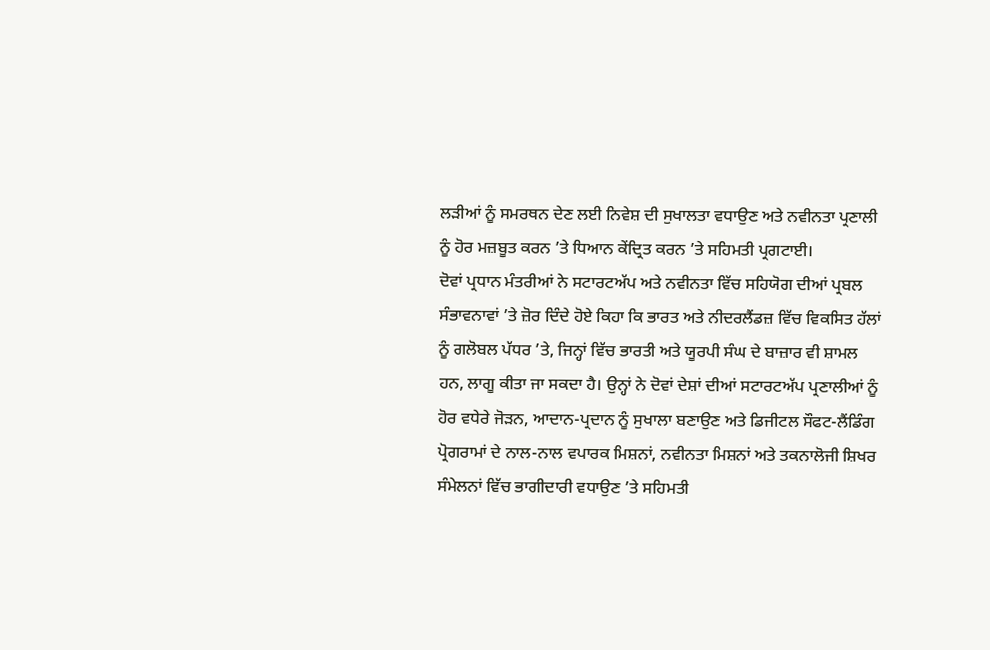ਲੜੀਆਂ ਨੂੰ ਸਮਰਥਨ ਦੇਣ ਲਈ ਨਿਵੇਸ਼ ਦੀ ਸੁਖਾਲਤਾ ਵਧਾਉਣ ਅਤੇ ਨਵੀਨਤਾ ਪ੍ਰਣਾਲੀ ਨੂੰ ਹੋਰ ਮਜ਼ਬੂਤ ਕਰਨ ’ਤੇ ਧਿਆਨ ਕੇਂਦ੍ਰਿਤ ਕਰਨ ’ਤੇ ਸਹਿਮਤੀ ਪ੍ਰਗਟਾਈ।
ਦੋਵਾਂ ਪ੍ਰਧਾਨ ਮੰਤਰੀਆਂ ਨੇ ਸਟਾਰਟਅੱਪ ਅਤੇ ਨਵੀਨਤਾ ਵਿੱਚ ਸਹਿਯੋਗ ਦੀਆਂ ਪ੍ਰਬਲ ਸੰਭਾਵਨਾਵਾਂ ’ਤੇ ਜ਼ੋਰ ਦਿੰਦੇ ਹੋਏ ਕਿਹਾ ਕਿ ਭਾਰਤ ਅਤੇ ਨੀਦਰਲੈਂਡਜ਼ ਵਿੱਚ ਵਿਕਸਿਤ ਹੱਲਾਂ ਨੂੰ ਗਲੋਬਲ ਪੱਧਰ ’ਤੇ, ਜਿਨ੍ਹਾਂ ਵਿੱਚ ਭਾਰਤੀ ਅਤੇ ਯੂਰਪੀ ਸੰਘ ਦੇ ਬਾਜ਼ਾਰ ਵੀ ਸ਼ਾਮਲ ਹਨ, ਲਾਗੂ ਕੀਤਾ ਜਾ ਸਕਦਾ ਹੈ। ਉਨ੍ਹਾਂ ਨੇ ਦੋਵਾਂ ਦੇਸ਼ਾਂ ਦੀਆਂ ਸਟਾਰਟਅੱਪ ਪ੍ਰਣਾਲੀਆਂ ਨੂੰ ਹੋਰ ਵਧੇਰੇ ਜੋੜਨ, ਆਦਾਨ-ਪ੍ਰਦਾਨ ਨੂੰ ਸੁਖਾਲਾ ਬਣਾਉਣ ਅਤੇ ਡਿਜੀਟਲ ਸੌਫਟ-ਲੈਂਡਿੰਗ ਪ੍ਰੋਗਰਾਮਾਂ ਦੇ ਨਾਲ-ਨਾਲ ਵਪਾਰਕ ਮਿਸ਼ਨਾਂ, ਨਵੀਨਤਾ ਮਿਸ਼ਨਾਂ ਅਤੇ ਤਕਨਾਲੋਜੀ ਸ਼ਿਖਰ ਸੰਮੇਲਨਾਂ ਵਿੱਚ ਭਾਗੀਦਾਰੀ ਵਧਾਉਣ ’ਤੇ ਸਹਿਮਤੀ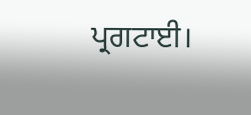ਪ੍ਰਗਟਾਈ।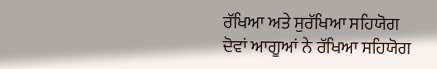ਰੱਖਿਆ ਅਤੇ ਸੁਰੱਖਿਆ ਸਹਿਯੋਗ
ਦੋਵਾਂ ਆਗੂਆਂ ਨੇ ਰੱਖਿਆ ਸਹਿਯੋਗ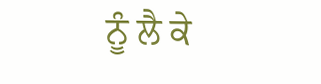ਨੂੰ ਲੈ ਕੇ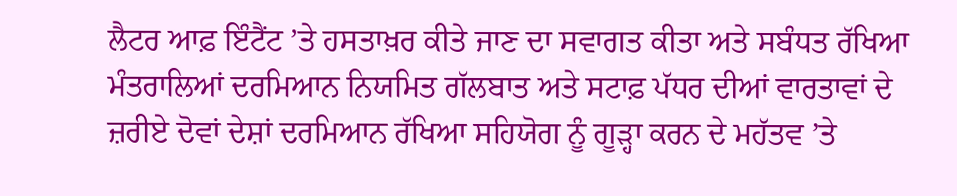ਲੈਟਰ ਆਫ਼ ਇੰਟੈਂਟ ’ਤੇ ਹਸਤਾਖ਼ਰ ਕੀਤੇ ਜਾਣ ਦਾ ਸਵਾਗਤ ਕੀਤਾ ਅਤੇ ਸਬੰਧਤ ਰੱਖਿਆ ਮੰਤਰਾਲਿਆਂ ਦਰਮਿਆਨ ਨਿਯਮਿਤ ਗੱਲਬਾਤ ਅਤੇ ਸਟਾਫ਼ ਪੱਧਰ ਦੀਆਂ ਵਾਰਤਾਵਾਂ ਦੇ ਜ਼ਰੀਏ ਦੋਵਾਂ ਦੇਸ਼ਾਂ ਦਰਮਿਆਨ ਰੱਖਿਆ ਸਹਿਯੋਗ ਨੂੰ ਗੂੜ੍ਹਾ ਕਰਨ ਦੇ ਮਹੱਤਵ ’ਤੇ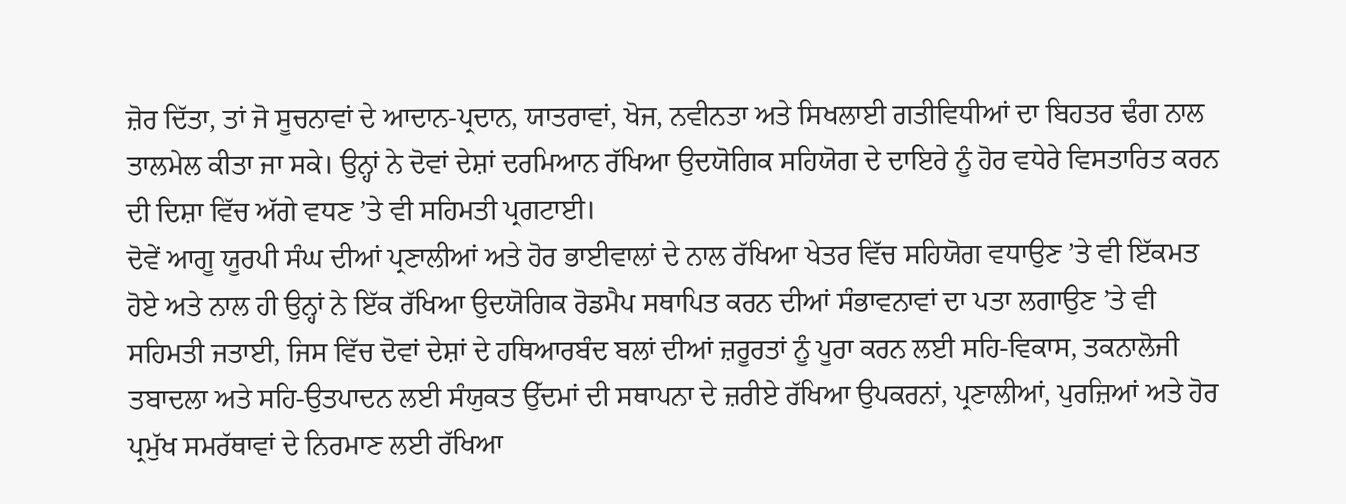ਜ਼ੋਰ ਦਿੱਤਾ, ਤਾਂ ਜੋ ਸੂਚਨਾਵਾਂ ਦੇ ਆਦਾਨ-ਪ੍ਰਦਾਨ, ਯਾਤਰਾਵਾਂ, ਖੋਜ, ਨਵੀਨਤਾ ਅਤੇ ਸਿਖਲਾਈ ਗਤੀਵਿਧੀਆਂ ਦਾ ਬਿਹਤਰ ਢੰਗ ਨਾਲ ਤਾਲਮੇਲ ਕੀਤਾ ਜਾ ਸਕੇ। ਉਨ੍ਹਾਂ ਨੇ ਦੋਵਾਂ ਦੇਸ਼ਾਂ ਦਰਮਿਆਨ ਰੱਖਿਆ ਉਦਯੋਗਿਕ ਸਹਿਯੋਗ ਦੇ ਦਾਇਰੇ ਨੂੰ ਹੋਰ ਵਧੇਰੇ ਵਿਸਤਾਰਿਤ ਕਰਨ ਦੀ ਦਿਸ਼ਾ ਵਿੱਚ ਅੱਗੇ ਵਧਣ ’ਤੇ ਵੀ ਸਹਿਮਤੀ ਪ੍ਰਗਟਾਈ।
ਦੋਵੇਂ ਆਗੂ ਯੂਰਪੀ ਸੰਘ ਦੀਆਂ ਪ੍ਰਣਾਲੀਆਂ ਅਤੇ ਹੋਰ ਭਾਈਵਾਲਾਂ ਦੇ ਨਾਲ ਰੱਖਿਆ ਖੇਤਰ ਵਿੱਚ ਸਹਿਯੋਗ ਵਧਾਉਣ ’ਤੇ ਵੀ ਇੱਕਮਤ ਹੋਏ ਅਤੇ ਨਾਲ ਹੀ ਉਨ੍ਹਾਂ ਨੇ ਇੱਕ ਰੱਖਿਆ ਉਦਯੋਗਿਕ ਰੋਡਮੈਪ ਸਥਾਪਿਤ ਕਰਨ ਦੀਆਂ ਸੰਭਾਵਨਾਵਾਂ ਦਾ ਪਤਾ ਲਗਾਉਣ ’ਤੇ ਵੀ ਸਹਿਮਤੀ ਜਤਾਈ, ਜਿਸ ਵਿੱਚ ਦੋਵਾਂ ਦੇਸ਼ਾਂ ਦੇ ਹਥਿਆਰਬੰਦ ਬਲਾਂ ਦੀਆਂ ਜ਼ਰੂਰਤਾਂ ਨੂੰ ਪੂਰਾ ਕਰਨ ਲਈ ਸਹਿ-ਵਿਕਾਸ, ਤਕਨਾਲੋਜੀ ਤਬਾਦਲਾ ਅਤੇ ਸਹਿ-ਉਤਪਾਦਨ ਲਈ ਸੰਯੁਕਤ ਉੱਦਮਾਂ ਦੀ ਸਥਾਪਨਾ ਦੇ ਜ਼ਰੀਏ ਰੱਖਿਆ ਉਪਕਰਨਾਂ, ਪ੍ਰਣਾਲੀਆਂ, ਪੁਰਜ਼ਿਆਂ ਅਤੇ ਹੋਰ ਪ੍ਰਮੁੱਖ ਸਮਰੱਥਾਵਾਂ ਦੇ ਨਿਰਮਾਣ ਲਈ ਰੱਖਿਆ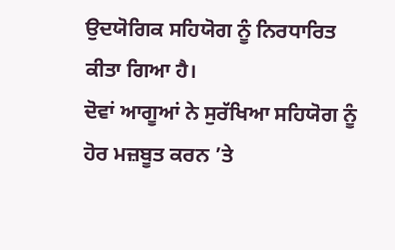ਉਦਯੋਗਿਕ ਸਹਿਯੋਗ ਨੂੰ ਨਿਰਧਾਰਿਤ ਕੀਤਾ ਗਿਆ ਹੈ।
ਦੋਵਾਂ ਆਗੂਆਂ ਨੇ ਸੁਰੱਖਿਆ ਸਹਿਯੋਗ ਨੂੰ ਹੋਰ ਮਜ਼ਬੂਤ ਕਰਨ ’ਤੇ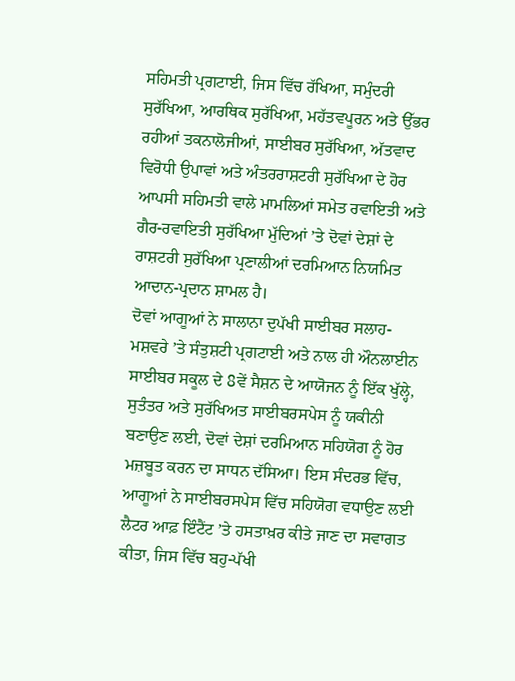ਸਹਿਮਤੀ ਪ੍ਰਗਟਾਈ, ਜਿਸ ਵਿੱਚ ਰੱਖਿਆ, ਸਮੁੰਦਰੀ ਸੁਰੱਖਿਆ, ਆਰਥਿਕ ਸੁਰੱਖਿਆ, ਮਹੱਤਵਪੂਰਨ ਅਤੇ ਉੱਭਰ ਰਹੀਆਂ ਤਕਨਾਲੋਜੀਆਂ, ਸਾਈਬਰ ਸੁਰੱਖਿਆ, ਅੱਤਵਾਦ ਵਿਰੋਧੀ ਉਪਾਵਾਂ ਅਤੇ ਅੰਤਰਰਾਸ਼ਟਰੀ ਸੁਰੱਖਿਆ ਦੇ ਹੋਰ ਆਪਸੀ ਸਹਿਮਤੀ ਵਾਲੇ ਮਾਮਲਿਆਂ ਸਮੇਤ ਰਵਾਇਤੀ ਅਤੇ ਗੈਰ-ਰਵਾਇਤੀ ਸੁਰੱਖਿਆ ਮੁੱਦਿਆਂ ’ਤੇ ਦੋਵਾਂ ਦੇਸ਼ਾਂ ਦੇ ਰਾਸ਼ਟਰੀ ਸੁਰੱਖਿਆ ਪ੍ਰਣਾਲੀਆਂ ਦਰਮਿਆਨ ਨਿਯਮਿਤ ਆਦਾਨ-ਪ੍ਰਦਾਨ ਸ਼ਾਮਲ ਹੈ।
ਦੋਵਾਂ ਆਗੂਆਂ ਨੇ ਸਾਲਾਨਾ ਦੁਪੱਖੀ ਸਾਈਬਰ ਸਲਾਹ-ਮਸ਼ਵਰੇ ’ਤੇ ਸੰਤੁਸ਼ਟੀ ਪ੍ਰਗਟਾਈ ਅਤੇ ਨਾਲ ਹੀ ਔਨਲਾਈਨ ਸਾਈਬਰ ਸਕੂਲ ਦੇ 8ਵੇਂ ਸੈਸ਼ਨ ਦੇ ਆਯੋਜਨ ਨੂੰ ਇੱਕ ਖੁੱਲ੍ਹੇ, ਸੁਤੰਤਰ ਅਤੇ ਸੁਰੱਖਿਅਤ ਸਾਈਬਰਸਪੇਸ ਨੂੰ ਯਕੀਨੀ ਬਣਾਉਣ ਲਈ, ਦੋਵਾਂ ਦੇਸ਼ਾਂ ਦਰਮਿਆਨ ਸਹਿਯੋਗ ਨੂੰ ਹੋਰ ਮਜ਼ਬੂਤ ਕਰਨ ਦਾ ਸਾਧਨ ਦੱਸਿਆ। ਇਸ ਸੰਦਰਭ ਵਿੱਚ, ਆਗੂਆਂ ਨੇ ਸਾਈਬਰਸਪੇਸ ਵਿੱਚ ਸਹਿਯੋਗ ਵਧਾਉਣ ਲਈ ਲੈਟਰ ਆਫ਼ ਇੰਟੈਂਟ ’ਤੇ ਹਸਤਾਖ਼ਰ ਕੀਤੇ ਜਾਣ ਦਾ ਸਵਾਗਤ ਕੀਤਾ, ਜਿਸ ਵਿੱਚ ਬਹੁ-ਪੱਖੀ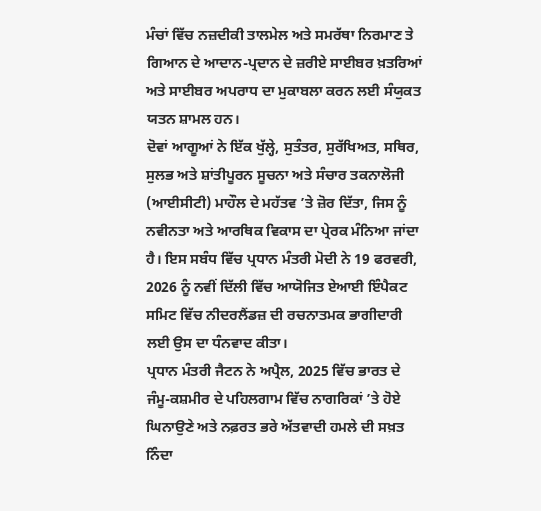ਮੰਚਾਂ ਵਿੱਚ ਨਜ਼ਦੀਕੀ ਤਾਲਮੇਲ ਅਤੇ ਸਮਰੱਥਾ ਨਿਰਮਾਣ ਤੇ ਗਿਆਨ ਦੇ ਆਦਾਨ-ਪ੍ਰਦਾਨ ਦੇ ਜ਼ਰੀਏ ਸਾਈਬਰ ਖ਼ਤਰਿਆਂ ਅਤੇ ਸਾਈਬਰ ਅਪਰਾਧ ਦਾ ਮੁਕਾਬਲਾ ਕਰਨ ਲਈ ਸੰਯੁਕਤ ਯਤਨ ਸ਼ਾਮਲ ਹਨ।
ਦੋਵਾਂ ਆਗੂਆਂ ਨੇ ਇੱਕ ਖੁੱਲ੍ਹੇ, ਸੁਤੰਤਰ, ਸੁਰੱਖਿਅਤ, ਸਥਿਰ, ਸੁਲਭ ਅਤੇ ਸ਼ਾਂਤੀਪੂਰਨ ਸੂਚਨਾ ਅਤੇ ਸੰਚਾਰ ਤਕਨਾਲੋਜੀ (ਆਈਸੀਟੀ) ਮਾਹੌਲ ਦੇ ਮਹੱਤਵ ’ਤੇ ਜ਼ੋਰ ਦਿੱਤਾ, ਜਿਸ ਨੂੰ ਨਵੀਨਤਾ ਅਤੇ ਆਰਥਿਕ ਵਿਕਾਸ ਦਾ ਪ੍ਰੇਰਕ ਮੰਨਿਆ ਜਾਂਦਾ ਹੈ। ਇਸ ਸਬੰਧ ਵਿੱਚ ਪ੍ਰਧਾਨ ਮੰਤਰੀ ਮੋਦੀ ਨੇ 19 ਫਰਵਰੀ, 2026 ਨੂੰ ਨਵੀਂ ਦਿੱਲੀ ਵਿੱਚ ਆਯੋਜਿਤ ਏਆਈ ਇੰਪੈਕਟ ਸਮਿਟ ਵਿੱਚ ਨੀਦਰਲੈਂਡਜ਼ ਦੀ ਰਚਨਾਤਮਕ ਭਾਗੀਦਾਰੀ ਲਈ ਉਸ ਦਾ ਧੰਨਵਾਦ ਕੀਤਾ।
ਪ੍ਰਧਾਨ ਮੰਤਰੀ ਜੈਟਨ ਨੇ ਅਪ੍ਰੈਲ, 2025 ਵਿੱਚ ਭਾਰਤ ਦੇ ਜੰਮੂ-ਕਸ਼ਮੀਰ ਦੇ ਪਹਿਲਗਾਮ ਵਿੱਚ ਨਾਗਰਿਕਾਂ ’ਤੇ ਹੋਏ ਘਿਨਾਉਣੇ ਅਤੇ ਨਫ਼ਰਤ ਭਰੇ ਅੱਤਵਾਦੀ ਹਮਲੇ ਦੀ ਸਖ਼ਤ ਨਿੰਦਾ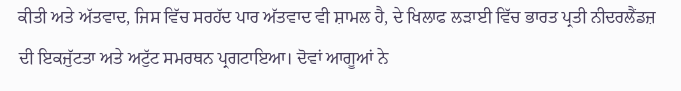ਕੀਤੀ ਅਤੇ ਅੱਤਵਾਦ, ਜਿਸ ਵਿੱਚ ਸਰਹੱਦ ਪਾਰ ਅੱਤਵਾਦ ਵੀ ਸ਼ਾਮਲ ਹੈ, ਦੇ ਖਿਲਾਫ ਲੜਾਈ ਵਿੱਚ ਭਾਰਤ ਪ੍ਰਤੀ ਨੀਦਰਲੈਂਡਜ਼ ਦੀ ਇਕਜੁੱਟਤਾ ਅਤੇ ਅਟੁੱਟ ਸਮਰਥਨ ਪ੍ਰਗਟਾਇਆ। ਦੋਵਾਂ ਆਗੂਆਂ ਨੇ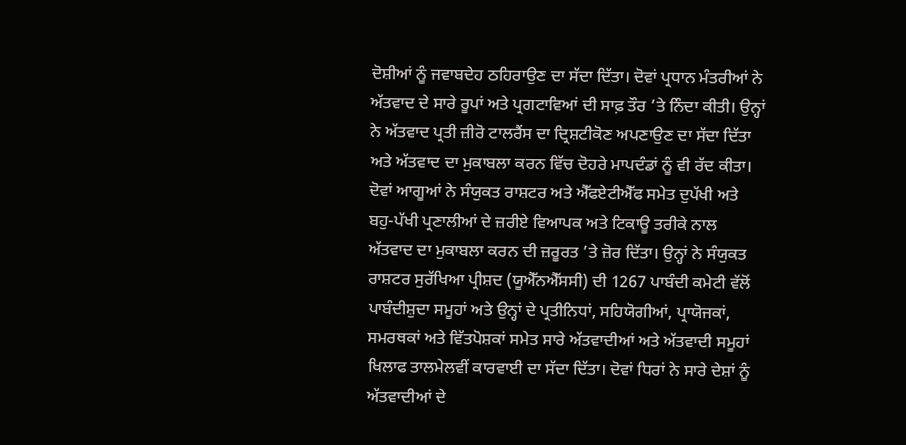ਦੋਸ਼ੀਆਂ ਨੂੰ ਜਵਾਬਦੇਹ ਠਹਿਰਾਉਣ ਦਾ ਸੱਦਾ ਦਿੱਤਾ। ਦੋਵਾਂ ਪ੍ਰਧਾਨ ਮੰਤਰੀਆਂ ਨੇ ਅੱਤਵਾਦ ਦੇ ਸਾਰੇ ਰੂਪਾਂ ਅਤੇ ਪ੍ਰਗਟਾਵਿਆਂ ਦੀ ਸਾਫ਼ ਤੌਰ ’ਤੇ ਨਿੰਦਾ ਕੀਤੀ। ਉਨ੍ਹਾਂ ਨੇ ਅੱਤਵਾਦ ਪ੍ਰਤੀ ਜ਼ੀਰੋ ਟਾਲਰੈਂਸ ਦਾ ਦ੍ਰਿਸ਼ਟੀਕੋਣ ਅਪਣਾਉਣ ਦਾ ਸੱਦਾ ਦਿੱਤਾ ਅਤੇ ਅੱਤਵਾਦ ਦਾ ਮੁਕਾਬਲਾ ਕਰਨ ਵਿੱਚ ਦੋਹਰੇ ਮਾਪਦੰਡਾਂ ਨੂੰ ਵੀ ਰੱਦ ਕੀਤਾ।
ਦੋਵਾਂ ਆਗੂਆਂ ਨੇ ਸੰਯੁਕਤ ਰਾਸ਼ਟਰ ਅਤੇ ਐੱਫਏਟੀਐੱਫ ਸਮੇਤ ਦੁਪੱਖੀ ਅਤੇ ਬਹੁ-ਪੱਖੀ ਪ੍ਰਣਾਲੀਆਂ ਦੇ ਜ਼ਰੀਏ ਵਿਆਪਕ ਅਤੇ ਟਿਕਾਊ ਤਰੀਕੇ ਨਾਲ ਅੱਤਵਾਦ ਦਾ ਮੁਕਾਬਲਾ ਕਰਨ ਦੀ ਜ਼ਰੂਰਤ ’ਤੇ ਜ਼ੋਰ ਦਿੱਤਾ। ਉਨ੍ਹਾਂ ਨੇ ਸੰਯੁਕਤ ਰਾਸ਼ਟਰ ਸੁਰੱਖਿਆ ਪ੍ਰੀਸ਼ਦ (ਯੂਐੱਨਐੱਸਸੀ) ਦੀ 1267 ਪਾਬੰਦੀ ਕਮੇਟੀ ਵੱਲੋਂ ਪਾਬੰਦੀਸ਼ੁਦਾ ਸਮੂਹਾਂ ਅਤੇ ਉਨ੍ਹਾਂ ਦੇ ਪ੍ਰਤੀਨਿਧਾਂ, ਸਹਿਯੋਗੀਆਂ, ਪ੍ਰਾਯੋਜਕਾਂ, ਸਮਰਥਕਾਂ ਅਤੇ ਵਿੱਤਪੋਸ਼ਕਾਂ ਸਮੇਤ ਸਾਰੇ ਅੱਤਵਾਦੀਆਂ ਅਤੇ ਅੱਤਵਾਦੀ ਸਮੂਹਾਂ ਖਿਲਾਫ ਤਾਲਮੇਲਵੀਂ ਕਾਰਵਾਈ ਦਾ ਸੱਦਾ ਦਿੱਤਾ। ਦੋਵਾਂ ਧਿਰਾਂ ਨੇ ਸਾਰੇ ਦੇਸ਼ਾਂ ਨੂੰ ਅੱਤਵਾਦੀਆਂ ਦੇ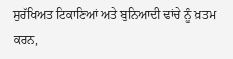ਸੁਰੱਖਿਅਤ ਟਿਕਾਣਿਆਂ ਅਤੇ ਬੁਨਿਆਦੀ ਢਾਂਚੇ ਨੂੰ ਖ਼ਤਮ ਕਰਨ,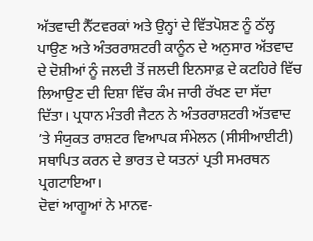ਅੱਤਵਾਦੀ ਨੈੱਟਵਰਕਾਂ ਅਤੇ ਉਨ੍ਹਾਂ ਦੇ ਵਿੱਤਪੋਸ਼ਣ ਨੂੰ ਠੱਲ੍ਹ ਪਾਉਣ ਅਤੇ ਅੰਤਰਰਾਸ਼ਟਰੀ ਕਾਨੂੰਨ ਦੇ ਅਨੁਸਾਰ ਅੱਤਵਾਦ ਦੇ ਦੋਸ਼ੀਆਂ ਨੂੰ ਜਲਦੀ ਤੋਂ ਜਲਦੀ ਇਨਸਾਫ਼ ਦੇ ਕਟਹਿਰੇ ਵਿੱਚ ਲਿਆਉਣ ਦੀ ਦਿਸ਼ਾ ਵਿੱਚ ਕੰਮ ਜਾਰੀ ਰੱਖਣ ਦਾ ਸੱਦਾ ਦਿੱਤਾ। ਪ੍ਰਧਾਨ ਮੰਤਰੀ ਜੈਟਨ ਨੇ ਅੰਤਰਰਾਸ਼ਟਰੀ ਅੱਤਵਾਦ ’ਤੇ ਸੰਯੁਕਤ ਰਾਸ਼ਟਰ ਵਿਆਪਕ ਸੰਮੇਲਨ (ਸੀਸੀਆਈਟੀ) ਸਥਾਪਿਤ ਕਰਨ ਦੇ ਭਾਰਤ ਦੇ ਯਤਨਾਂ ਪ੍ਰਤੀ ਸਮਰਥਨ ਪ੍ਰਗਟਾਇਆ।
ਦੋਵਾਂ ਆਗੂਆਂ ਨੇ ਮਾਨਵ-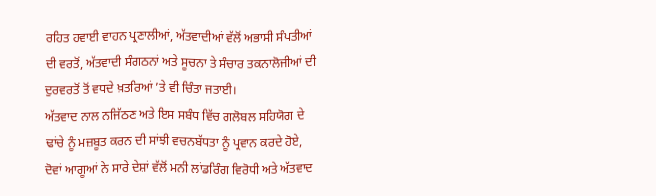ਰਹਿਤ ਹਵਾਈ ਵਾਹਨ ਪ੍ਰਣਾਲੀਆਂ, ਅੱਤਵਾਦੀਆਂ ਵੱਲੋਂ ਅਭਾਸੀ ਸੰਪਤੀਆਂ ਦੀ ਵਰਤੋਂ, ਅੱਤਵਾਦੀ ਸੰਗਠਨਾਂ ਅਤੇ ਸੂਚਨਾ ਤੇ ਸੰਚਾਰ ਤਕਨਾਲੋਜੀਆਂ ਦੀ ਦੁਰਵਰਤੋਂ ਤੋਂ ਵਧਦੇ ਖ਼ਤਰਿਆਂ ’ਤੇ ਵੀ ਚਿੰਤਾ ਜਤਾਈ।
ਅੱਤਵਾਦ ਨਾਲ ਨਜਿੱਠਣ ਅਤੇ ਇਸ ਸਬੰਧ ਵਿੱਚ ਗਲੋਬਲ ਸਹਿਯੋਗ ਦੇ ਢਾਂਚੇ ਨੂੰ ਮਜ਼ਬੂਤ ਕਰਨ ਦੀ ਸਾਂਝੀ ਵਚਨਬੱਧਤਾ ਨੂੰ ਪ੍ਰਵਾਨ ਕਰਦੇ ਹੋਏ, ਦੋਵਾਂ ਆਗੂਆਂ ਨੇ ਸਾਰੇ ਦੇਸ਼ਾਂ ਵੱਲੋਂ ਮਨੀ ਲਾਂਡਰਿੰਗ ਵਿਰੋਧੀ ਅਤੇ ਅੱਤਵਾਦ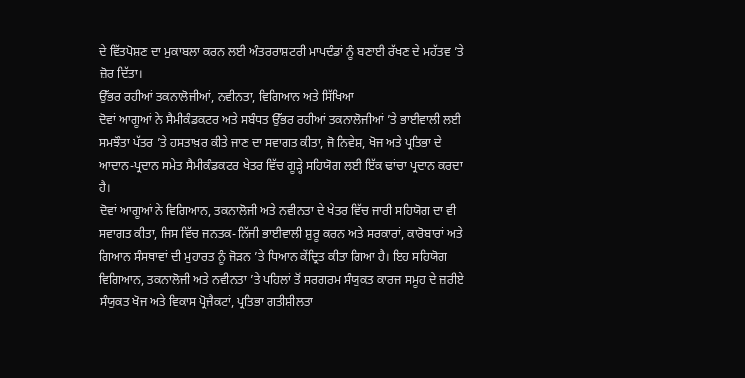ਦੇ ਵਿੱਤਪੋਸ਼ਣ ਦਾ ਮੁਕਾਬਲਾ ਕਰਨ ਲਈ ਅੰਤਰਰਾਸ਼ਟਰੀ ਮਾਪਦੰਡਾਂ ਨੂੰ ਬਣਾਈ ਰੱਖਣ ਦੇ ਮਹੱਤਵ ’ਤੇ ਜ਼ੋਰ ਦਿੱਤਾ।
ਉੱਭਰ ਰਹੀਆਂ ਤਕਨਾਲੋਜੀਆਂ, ਨਵੀਨਤਾ, ਵਿਗਿਆਨ ਅਤੇ ਸਿੱਖਿਆ
ਦੋਵਾਂ ਆਗੂਆਂ ਨੇ ਸੈਮੀਕੰਡਕਟਰ ਅਤੇ ਸਬੰਧਤ ਉੱਭਰ ਰਹੀਆਂ ਤਕਨਾਲੋਜੀਆਂ ’ਤੇ ਭਾਈਵਾਲੀ ਲਈ ਸਮਝੌਤਾ ਪੱਤਰ ’ਤੇ ਹਸਤਾਖ਼ਰ ਕੀਤੇ ਜਾਣ ਦਾ ਸਵਾਗਤ ਕੀਤਾ, ਜੋ ਨਿਵੇਸ਼, ਖੋਜ ਅਤੇ ਪ੍ਰਤਿਭਾ ਦੇ ਆਦਾਨ-ਪ੍ਰਦਾਨ ਸਮੇਤ ਸੈਮੀਕੰਡਕਟਰ ਖੇਤਰ ਵਿੱਚ ਗੂੜ੍ਹੇ ਸਹਿਯੋਗ ਲਈ ਇੱਕ ਢਾਂਚਾ ਪ੍ਰਦਾਨ ਕਰਦਾ ਹੈ।
ਦੋਵਾਂ ਆਗੂਆਂ ਨੇ ਵਿਗਿਆਨ, ਤਕਨਾਲੋਜੀ ਅਤੇ ਨਵੀਨਤਾ ਦੇ ਖੇਤਰ ਵਿੱਚ ਜਾਰੀ ਸਹਿਯੋਗ ਦਾ ਵੀ ਸਵਾਗਤ ਕੀਤਾ, ਜਿਸ ਵਿੱਚ ਜਨਤਕ-ਨਿੱਜੀ ਭਾਈਵਾਲੀ ਸ਼ੁਰੂ ਕਰਨ ਅਤੇ ਸਰਕਾਰਾਂ, ਕਾਰੋਬਾਰਾਂ ਅਤੇ ਗਿਆਨ ਸੰਸਥਾਵਾਂ ਦੀ ਮੁਹਾਰਤ ਨੂੰ ਜੋੜਨ ’ਤੇ ਧਿਆਨ ਕੇਂਦ੍ਰਿਤ ਕੀਤਾ ਗਿਆ ਹੈ। ਇਹ ਸਹਿਯੋਗ ਵਿਗਿਆਨ, ਤਕਨਾਲੋਜੀ ਅਤੇ ਨਵੀਨਤਾ ’ਤੇ ਪਹਿਲਾਂ ਤੋਂ ਸਰਗਰਮ ਸੰਯੁਕਤ ਕਾਰਜ ਸਮੂਹ ਦੇ ਜ਼ਰੀਏ ਸੰਯੁਕਤ ਖੋਜ ਅਤੇ ਵਿਕਾਸ ਪ੍ਰੋਜੈਕਟਾਂ, ਪ੍ਰਤਿਭਾ ਗਤੀਸ਼ੀਲਤਾ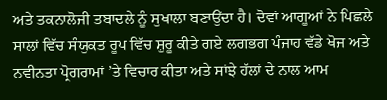ਅਤੇ ਤਕਨਾਲੋਜੀ ਤਬਾਦਲੇ ਨੂੰ ਸੁਖਾਲਾ ਬਣਾਉਂਦਾ ਹੈ। ਦੋਵਾਂ ਆਗੂਆਂ ਨੇ ਪਿਛਲੇ ਸਾਲਾਂ ਵਿੱਚ ਸੰਯੁਕਤ ਰੂਪ ਵਿੱਚ ਸ਼ੁਰੂ ਕੀਤੇ ਗਏ ਲਗਭਗ ਪੰਜਾਹ ਵੱਡੇ ਖੋਜ ਅਤੇ ਨਵੀਨਤਾ ਪ੍ਰੋਗਰਾਮਾਂ ’ਤੇ ਵਿਚਾਰ ਕੀਤਾ ਅਤੇ ਸਾਂਝੇ ਹੱਲਾਂ ਦੇ ਨਾਲ ਆਮ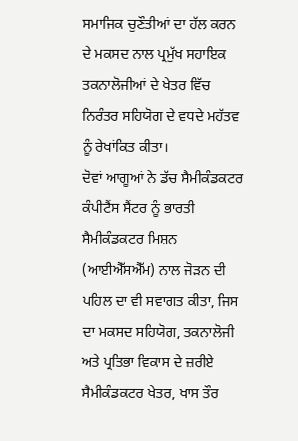ਸਮਾਜਿਕ ਚੁਣੌਤੀਆਂ ਦਾ ਹੱਲ ਕਰਨ ਦੇ ਮਕਸਦ ਨਾਲ ਪ੍ਰਮੁੱਖ ਸਹਾਇਕ ਤਕਨਾਲੋਜੀਆਂ ਦੇ ਖੇਤਰ ਵਿੱਚ ਨਿਰੰਤਰ ਸਹਿਯੋਗ ਦੇ ਵਧਦੇ ਮਹੱਤਵ ਨੂੰ ਰੇਖਾਂਕਿਤ ਕੀਤਾ।
ਦੋਵਾਂ ਆਗੂਆਂ ਨੇ ਡੱਚ ਸੈਮੀਕੰਡਕਟਰ ਕੰਪੀਟੈਂਸ ਸੈਂਟਰ ਨੂੰ ਭਾਰਤੀ ਸੈਮੀਕੰਡਕਟਰ ਮਿਸ਼ਨ (ਆਈਐੱਸਐੱਮ) ਨਾਲ ਜੋੜਨ ਦੀ ਪਹਿਲ ਦਾ ਵੀ ਸਵਾਗਤ ਕੀਤਾ, ਜਿਸ ਦਾ ਮਕਸਦ ਸਹਿਯੋਗ, ਤਕਨਾਲੋਜੀ ਅਤੇ ਪ੍ਰਤਿਭਾ ਵਿਕਾਸ ਦੇ ਜ਼ਰੀਏ ਸੈਮੀਕੰਡਕਟਰ ਖੇਤਰ, ਖਾਸ ਤੌਰ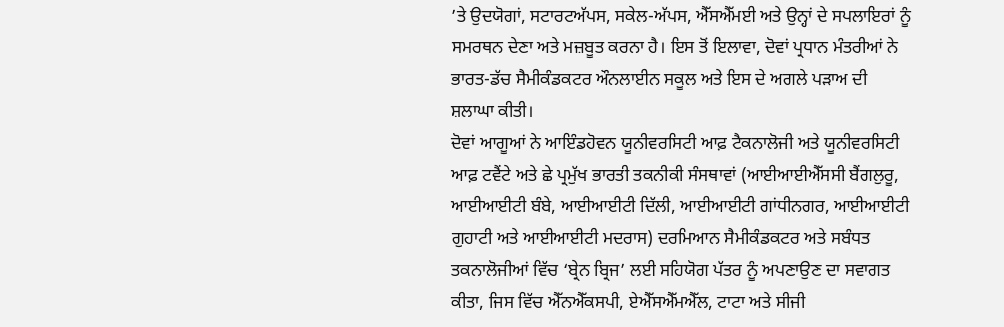’ਤੇ ਉਦਯੋਗਾਂ, ਸਟਾਰਟਅੱਪਸ, ਸਕੇਲ-ਅੱਪਸ, ਐੱਸਐੱਮਈ ਅਤੇ ਉਨ੍ਹਾਂ ਦੇ ਸਪਲਾਇਰਾਂ ਨੂੰ ਸਮਰਥਨ ਦੇਣਾ ਅਤੇ ਮਜ਼ਬੂਤ ਕਰਨਾ ਹੈ। ਇਸ ਤੋਂ ਇਲਾਵਾ, ਦੋਵਾਂ ਪ੍ਰਧਾਨ ਮੰਤਰੀਆਂ ਨੇ ਭਾਰਤ-ਡੱਚ ਸੈਮੀਕੰਡਕਟਰ ਔਨਲਾਈਨ ਸਕੂਲ ਅਤੇ ਇਸ ਦੇ ਅਗਲੇ ਪੜਾਅ ਦੀ ਸ਼ਲਾਘਾ ਕੀਤੀ।
ਦੋਵਾਂ ਆਗੂਆਂ ਨੇ ਆਇੰਡਹੋਵਨ ਯੂਨੀਵਰਸਿਟੀ ਆਫ਼ ਟੈਕਨਾਲੋਜੀ ਅਤੇ ਯੂਨੀਵਰਸਿਟੀ ਆਫ਼ ਟਵੈਂਟੇ ਅਤੇ ਛੇ ਪ੍ਰਮੁੱਖ ਭਾਰਤੀ ਤਕਨੀਕੀ ਸੰਸਥਾਵਾਂ (ਆਈਆਈਐੱਸਸੀ ਬੈਂਗਲੁਰੂ, ਆਈਆਈਟੀ ਬੰਬੇ, ਆਈਆਈਟੀ ਦਿੱਲੀ, ਆਈਆਈਟੀ ਗਾਂਧੀਨਗਰ, ਆਈਆਈਟੀ ਗੁਹਾਟੀ ਅਤੇ ਆਈਆਈਟੀ ਮਦਰਾਸ) ਦਰਮਿਆਨ ਸੈਮੀਕੰਡਕਟਰ ਅਤੇ ਸਬੰਧਤ ਤਕਨਾਲੋਜੀਆਂ ਵਿੱਚ ‘ਬ੍ਰੇਨ ਬ੍ਰਿਜ’ ਲਈ ਸਹਿਯੋਗ ਪੱਤਰ ਨੂੰ ਅਪਣਾਉਣ ਦਾ ਸਵਾਗਤ ਕੀਤਾ, ਜਿਸ ਵਿੱਚ ਐੱਨਐੱਕਸਪੀ, ਏਐੱਸਐੱਮਐੱਲ, ਟਾਟਾ ਅਤੇ ਸੀਜੀ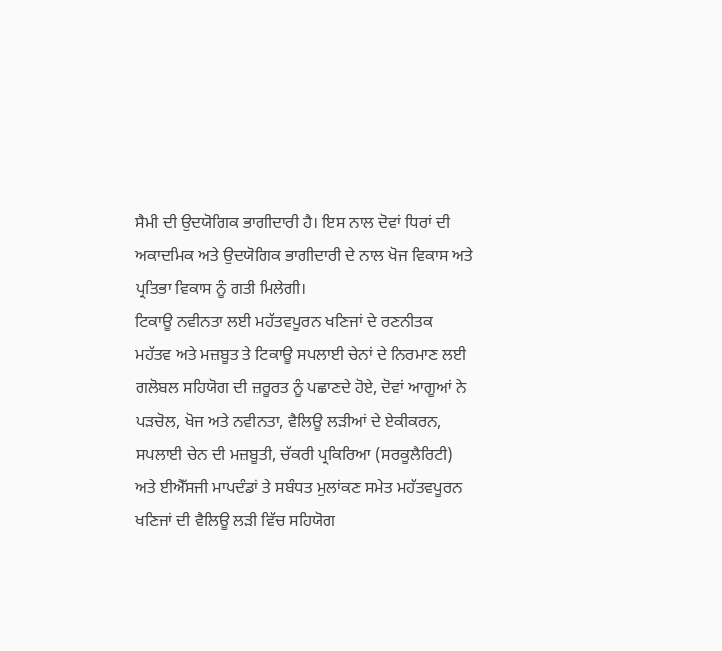ਸੈਮੀ ਦੀ ਉਦਯੋਗਿਕ ਭਾਗੀਦਾਰੀ ਹੈ। ਇਸ ਨਾਲ ਦੋਵਾਂ ਧਿਰਾਂ ਦੀ ਅਕਾਦਮਿਕ ਅਤੇ ਉਦਯੋਗਿਕ ਭਾਗੀਦਾਰੀ ਦੇ ਨਾਲ ਖੋਜ ਵਿਕਾਸ ਅਤੇ ਪ੍ਰਤਿਭਾ ਵਿਕਾਸ ਨੂੰ ਗਤੀ ਮਿਲੇਗੀ।
ਟਿਕਾਊ ਨਵੀਨਤਾ ਲਈ ਮਹੱਤਵਪੂਰਨ ਖਣਿਜਾਂ ਦੇ ਰਣਨੀਤਕ ਮਹੱਤਵ ਅਤੇ ਮਜ਼ਬੂਤ ਤੇ ਟਿਕਾਊ ਸਪਲਾਈ ਚੇਨਾਂ ਦੇ ਨਿਰਮਾਣ ਲਈ ਗਲੋਬਲ ਸਹਿਯੋਗ ਦੀ ਜ਼ਰੂਰਤ ਨੂੰ ਪਛਾਣਦੇ ਹੋਏ, ਦੋਵਾਂ ਆਗੂਆਂ ਨੇ ਪੜਚੋਲ, ਖੋਜ ਅਤੇ ਨਵੀਨਤਾ, ਵੈਲਿਊ ਲੜੀਆਂ ਦੇ ਏਕੀਕਰਨ, ਸਪਲਾਈ ਚੇਨ ਦੀ ਮਜ਼ਬੂਤੀ, ਚੱਕਰੀ ਪ੍ਰਕਿਰਿਆ (ਸਰਕੂਲੈਰਿਟੀ) ਅਤੇ ਈਐੱਸਜੀ ਮਾਪਦੰਡਾਂ ਤੇ ਸਬੰਧਤ ਮੁਲਾਂਕਣ ਸਮੇਤ ਮਹੱਤਵਪੂਰਨ ਖਣਿਜਾਂ ਦੀ ਵੈਲਿਊ ਲੜੀ ਵਿੱਚ ਸਹਿਯੋਗ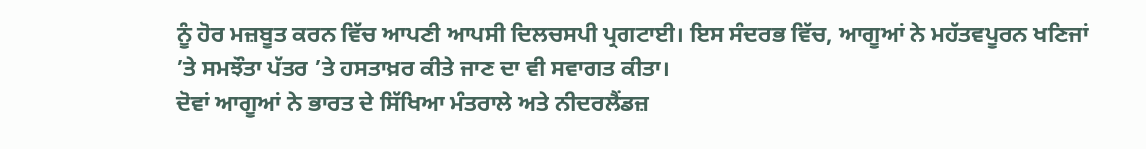ਨੂੰ ਹੋਰ ਮਜ਼ਬੂਤ ਕਰਨ ਵਿੱਚ ਆਪਣੀ ਆਪਸੀ ਦਿਲਚਸਪੀ ਪ੍ਰਗਟਾਈ। ਇਸ ਸੰਦਰਭ ਵਿੱਚ, ਆਗੂਆਂ ਨੇ ਮਹੱਤਵਪੂਰਨ ਖਣਿਜਾਂ ’ਤੇ ਸਮਝੌਤਾ ਪੱਤਰ ’ਤੇ ਹਸਤਾਖ਼ਰ ਕੀਤੇ ਜਾਣ ਦਾ ਵੀ ਸਵਾਗਤ ਕੀਤਾ।
ਦੋਵਾਂ ਆਗੂਆਂ ਨੇ ਭਾਰਤ ਦੇ ਸਿੱਖਿਆ ਮੰਤਰਾਲੇ ਅਤੇ ਨੀਦਰਲੈਂਡਜ਼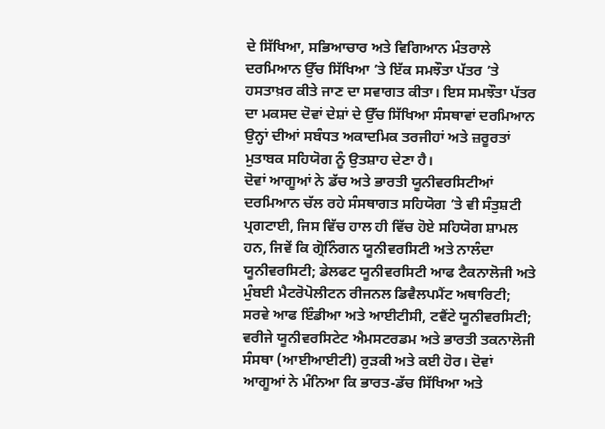ਦੇ ਸਿੱਖਿਆ, ਸਭਿਆਚਾਰ ਅਤੇ ਵਿਗਿਆਨ ਮੰਤਰਾਲੇ ਦਰਮਿਆਨ ਉੱਚ ਸਿੱਖਿਆ ’ਤੇ ਇੱਕ ਸਮਝੌਤਾ ਪੱਤਰ ’ਤੇ ਹਸਤਾਖ਼ਰ ਕੀਤੇ ਜਾਣ ਦਾ ਸਵਾਗਤ ਕੀਤਾ। ਇਸ ਸਮਝੌਤਾ ਪੱਤਰ ਦਾ ਮਕਸਦ ਦੋਵਾਂ ਦੇਸ਼ਾਂ ਦੇ ਉੱਚ ਸਿੱਖਿਆ ਸੰਸਥਾਵਾਂ ਦਰਮਿਆਨ ਉਨ੍ਹਾਂ ਦੀਆਂ ਸਬੰਧਤ ਅਕਾਦਮਿਕ ਤਰਜੀਹਾਂ ਅਤੇ ਜ਼ਰੂਰਤਾਂ ਮੁਤਾਬਕ ਸਹਿਯੋਗ ਨੂੰ ਉਤਸ਼ਾਹ ਦੇਣਾ ਹੈ।
ਦੋਵਾਂ ਆਗੂਆਂ ਨੇ ਡੱਚ ਅਤੇ ਭਾਰਤੀ ਯੂਨੀਵਰਸਿਟੀਆਂ ਦਰਮਿਆਨ ਚੱਲ ਰਹੇ ਸੰਸਥਾਗਤ ਸਹਿਯੋਗ ’ਤੇ ਵੀ ਸੰਤੁਸ਼ਟੀ ਪ੍ਰਗਟਾਈ, ਜਿਸ ਵਿੱਚ ਹਾਲ ਹੀ ਵਿੱਚ ਹੋਏ ਸਹਿਯੋਗ ਸ਼ਾਮਲ ਹਨ, ਜਿਵੇਂ ਕਿ ਗ੍ਰੋਨਿੰਗਨ ਯੂਨੀਵਰਸਿਟੀ ਅਤੇ ਨਾਲੰਦਾ ਯੂਨੀਵਰਸਿਟੀ; ਡੇਲਫਟ ਯੂਨੀਵਰਸਿਟੀ ਆਫ ਟੈਕਨਾਲੋਜੀ ਅਤੇ ਮੁੰਬਈ ਮੈਟਰੋਪੋਲੀਟਨ ਰੀਜਨਲ ਡਿਵੈਲਪਮੈਂਟ ਅਥਾਰਿਟੀ; ਸਰਵੇ ਆਫ ਇੰਡੀਆ ਅਤੇ ਆਈਟੀਸੀ, ਟਵੈਂਟੇ ਯੂਨੀਵਰਸਿਟੀ; ਵਰੀਜੇ ਯੂਨੀਵਰਸਿਟੇਟ ਐਮਸਟਰਡਮ ਅਤੇ ਭਾਰਤੀ ਤਕਨਾਲੋਜੀ ਸੰਸਥਾ (ਆਈਆਈਟੀ) ਰੁੜਕੀ ਅਤੇ ਕਈ ਹੋਰ। ਦੋਵਾਂ ਆਗੂਆਂ ਨੇ ਮੰਨਿਆ ਕਿ ਭਾਰਤ-ਡੱਚ ਸਿੱਖਿਆ ਅਤੇ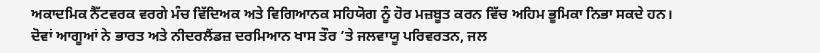ਅਕਾਦਮਿਕ ਨੈੱਟਵਰਕ ਵਰਗੇ ਮੰਚ ਵਿੱਦਿਅਕ ਅਤੇ ਵਿਗਿਆਨਕ ਸਹਿਯੋਗ ਨੂੰ ਹੋਰ ਮਜ਼ਬੂਤ ਕਰਨ ਵਿੱਚ ਅਹਿਮ ਭੂਮਿਕਾ ਨਿਭਾ ਸਕਦੇ ਹਨ।
ਦੋਵਾਂ ਆਗੂਆਂ ਨੇ ਭਾਰਤ ਅਤੇ ਨੀਦਰਲੈਂਡਜ਼ ਦਰਮਿਆਨ ਖਾਸ ਤੌਰ ’ਤੇ ਜਲਵਾਯੂ ਪਰਿਵਰਤਨ, ਜਲ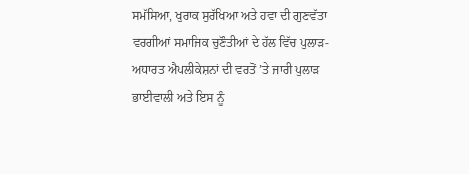ਸਮੱਸਿਆ, ਖੁਰਾਕ ਸੁਰੱਖਿਆ ਅਤੇ ਹਵਾ ਦੀ ਗੁਣਵੱਤਾ ਵਰਗੀਆਂ ਸਮਾਜਿਕ ਚੁਣੌਤੀਆਂ ਦੇ ਹੱਲ ਵਿੱਚ ਪੁਲਾੜ-ਅਧਾਰਤ ਐਪਲੀਕੇਸ਼ਨਾਂ ਦੀ ਵਰਤੋਂ ’ਤੇ ਜਾਰੀ ਪੁਲਾੜ ਭਾਈਵਾਲੀ ਅਤੇ ਇਸ ਨੂੰ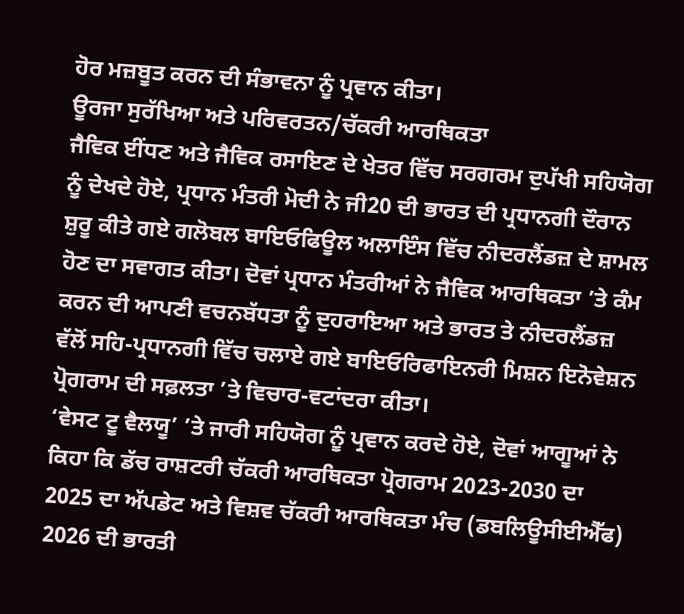ਹੋਰ ਮਜ਼ਬੂਤ ਕਰਨ ਦੀ ਸੰਭਾਵਨਾ ਨੂੰ ਪ੍ਰਵਾਨ ਕੀਤਾ।
ਊਰਜਾ ਸੁਰੱਖਿਆ ਅਤੇ ਪਰਿਵਰਤਨ/ਚੱਕਰੀ ਆਰਥਿਕਤਾ
ਜੈਵਿਕ ਈਂਧਣ ਅਤੇ ਜੈਵਿਕ ਰਸਾਇਣ ਦੇ ਖੇਤਰ ਵਿੱਚ ਸਰਗਰਮ ਦੁਪੱਖੀ ਸਹਿਯੋਗ ਨੂੰ ਦੇਖਦੇ ਹੋਏ, ਪ੍ਰਧਾਨ ਮੰਤਰੀ ਮੋਦੀ ਨੇ ਜੀ20 ਦੀ ਭਾਰਤ ਦੀ ਪ੍ਰਧਾਨਗੀ ਦੌਰਾਨ ਸ਼ੁਰੂ ਕੀਤੇ ਗਏ ਗਲੋਬਲ ਬਾਇਓਫਿਊਲ ਅਲਾਇੰਸ ਵਿੱਚ ਨੀਦਰਲੈਂਡਜ਼ ਦੇ ਸ਼ਾਮਲ ਹੋਣ ਦਾ ਸਵਾਗਤ ਕੀਤਾ। ਦੋਵਾਂ ਪ੍ਰਧਾਨ ਮੰਤਰੀਆਂ ਨੇ ਜੈਵਿਕ ਆਰਥਿਕਤਾ ’ਤੇ ਕੰਮ ਕਰਨ ਦੀ ਆਪਣੀ ਵਚਨਬੱਧਤਾ ਨੂੰ ਦੁਹਰਾਇਆ ਅਤੇ ਭਾਰਤ ਤੇ ਨੀਦਰਲੈਂਡਜ਼ ਵੱਲੋਂ ਸਹਿ-ਪ੍ਰਧਾਨਗੀ ਵਿੱਚ ਚਲਾਏ ਗਏ ਬਾਇਓਰਿਫਾਇਨਰੀ ਮਿਸ਼ਨ ਇਨੋਵੇਸ਼ਨ ਪ੍ਰੋਗਰਾਮ ਦੀ ਸਫ਼ਲਤਾ ’ਤੇ ਵਿਚਾਰ-ਵਟਾਂਦਰਾ ਕੀਤਾ।
‘ਵੇਸਟ ਟੂ ਵੈਲਯੂ’ ’ਤੇ ਜਾਰੀ ਸਹਿਯੋਗ ਨੂੰ ਪ੍ਰਵਾਨ ਕਰਦੇ ਹੋਏ, ਦੋਵਾਂ ਆਗੂਆਂ ਨੇ ਕਿਹਾ ਕਿ ਡੱਚ ਰਾਸ਼ਟਰੀ ਚੱਕਰੀ ਆਰਥਿਕਤਾ ਪ੍ਰੋਗਰਾਮ 2023-2030 ਦਾ 2025 ਦਾ ਅੱਪਡੇਟ ਅਤੇ ਵਿਸ਼ਵ ਚੱਕਰੀ ਆਰਥਿਕਤਾ ਮੰਚ (ਡਬਲਿਊਸੀਈਐੱਫ) 2026 ਦੀ ਭਾਰਤੀ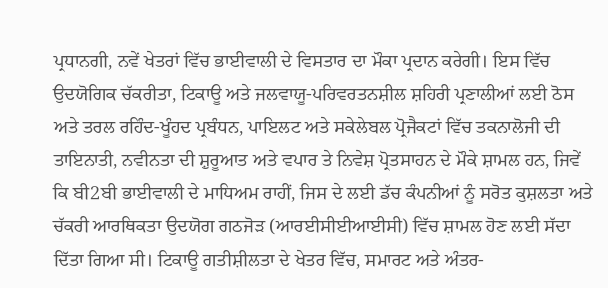ਪ੍ਰਧਾਨਗੀ, ਨਵੇਂ ਖੇਤਰਾਂ ਵਿੱਚ ਭਾਈਵਾਲੀ ਦੇ ਵਿਸਤਾਰ ਦਾ ਮੌਕਾ ਪ੍ਰਦਾਨ ਕਰੇਗੀ। ਇਸ ਵਿੱਚ ਉਦਯੋਗਿਕ ਚੱਕਰੀਤਾ, ਟਿਕਾਊ ਅਤੇ ਜਲਵਾਯੂ-ਪਰਿਵਰਤਨਸ਼ੀਲ ਸ਼ਹਿਰੀ ਪ੍ਰਣਾਲੀਆਂ ਲਈ ਠੋਸ ਅਤੇ ਤਰਲ ਰਹਿੰਦ-ਖੂੰਹਦ ਪ੍ਰਬੰਧਨ, ਪਾਇਲਟ ਅਤੇ ਸਕੇਲੇਬਲ ਪ੍ਰੋਜੈਕਟਾਂ ਵਿੱਚ ਤਕਨਾਲੋਜੀ ਦੀ ਤਾਇਨਾਤੀ, ਨਵੀਨਤਾ ਦੀ ਸ਼ੁਰੂਆਤ ਅਤੇ ਵਪਾਰ ਤੇ ਨਿਵੇਸ਼ ਪ੍ਰੋਤਸਾਹਨ ਦੇ ਮੌਕੇ ਸ਼ਾਮਲ ਹਨ, ਜਿਵੇਂ ਕਿ ਬੀ2ਬੀ ਭਾਈਵਾਲੀ ਦੇ ਮਾਧਿਅਮ ਰਾਹੀਂ, ਜਿਸ ਦੇ ਲਈ ਡੱਚ ਕੰਪਨੀਆਂ ਨੂੰ ਸਰੋਤ ਕੁਸ਼ਲਤਾ ਅਤੇ ਚੱਕਰੀ ਆਰਥਿਕਤਾ ਉਦਯੋਗ ਗਠਜੋੜ (ਆਰਈਸੀਈਆਈਸੀ) ਵਿੱਚ ਸ਼ਾਮਲ ਹੋਣ ਲਈ ਸੱਦਾ ਦਿੱਤਾ ਗਿਆ ਸੀ। ਟਿਕਾਊ ਗਤੀਸ਼ੀਲਤਾ ਦੇ ਖੇਤਰ ਵਿੱਚ, ਸਮਾਰਟ ਅਤੇ ਅੰਤਰ-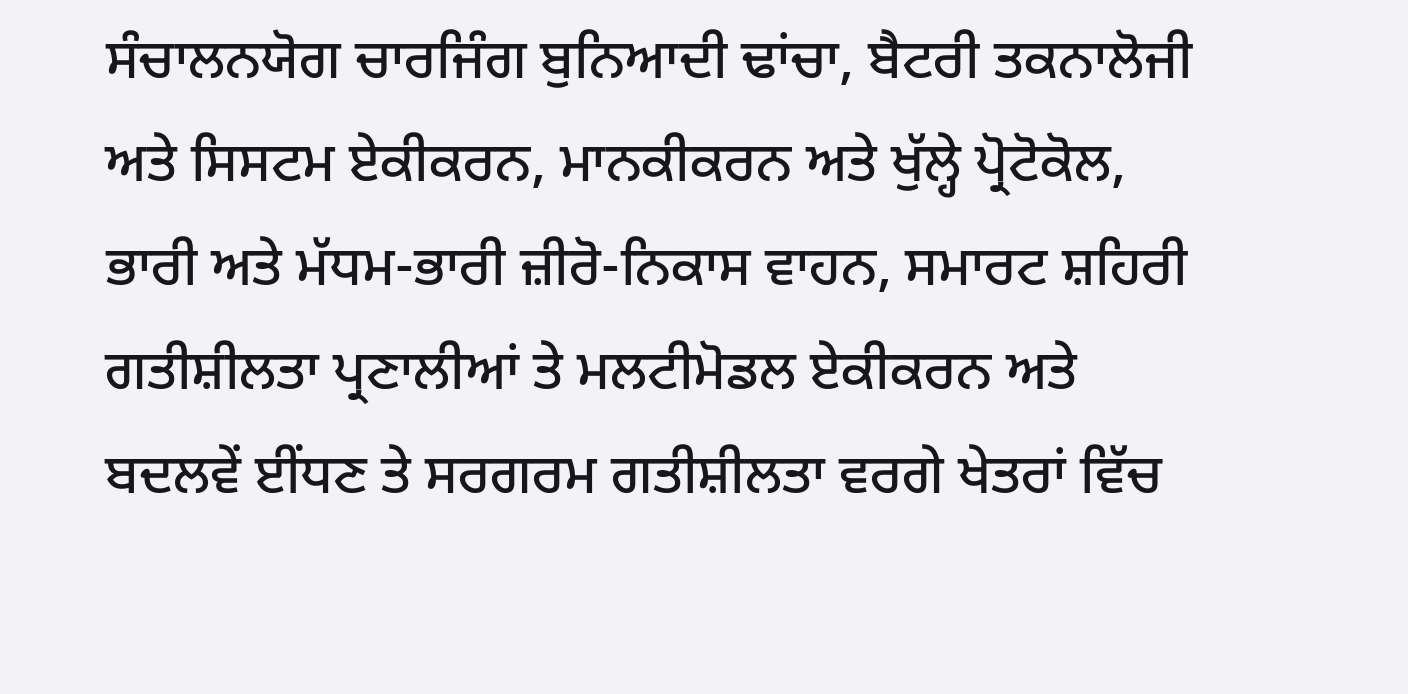ਸੰਚਾਲਨਯੋਗ ਚਾਰਜਿੰਗ ਬੁਨਿਆਦੀ ਢਾਂਚਾ, ਬੈਟਰੀ ਤਕਨਾਲੋਜੀ ਅਤੇ ਸਿਸਟਮ ਏਕੀਕਰਨ, ਮਾਨਕੀਕਰਨ ਅਤੇ ਖੁੱਲ੍ਹੇ ਪ੍ਰੋਟੋਕੋਲ, ਭਾਰੀ ਅਤੇ ਮੱਧਮ-ਭਾਰੀ ਜ਼ੀਰੋ-ਨਿਕਾਸ ਵਾਹਨ, ਸਮਾਰਟ ਸ਼ਹਿਰੀ ਗਤੀਸ਼ੀਲਤਾ ਪ੍ਰਣਾਲੀਆਂ ਤੇ ਮਲਟੀਮੋਡਲ ਏਕੀਕਰਨ ਅਤੇ ਬਦਲਵੇਂ ਈਂਧਣ ਤੇ ਸਰਗਰਮ ਗਤੀਸ਼ੀਲਤਾ ਵਰਗੇ ਖੇਤਰਾਂ ਵਿੱਚ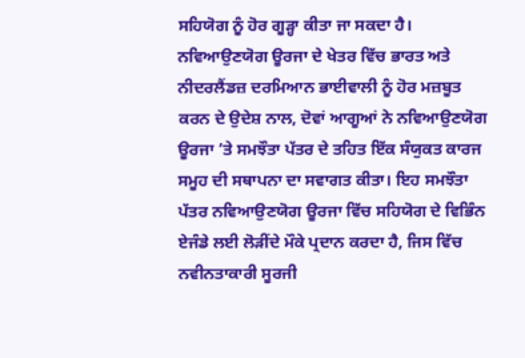ਸਹਿਯੋਗ ਨੂੰ ਹੋਰ ਗੂੜ੍ਹਾ ਕੀਤਾ ਜਾ ਸਕਦਾ ਹੈ।
ਨਵਿਆਉਣਯੋਗ ਊਰਜਾ ਦੇ ਖੇਤਰ ਵਿੱਚ ਭਾਰਤ ਅਤੇ ਨੀਦਰਲੈਂਡਜ਼ ਦਰਮਿਆਨ ਭਾਈਵਾਲੀ ਨੂੰ ਹੋਰ ਮਜ਼ਬੂਤ ਕਰਨ ਦੇ ਉਦੇਸ਼ ਨਾਲ, ਦੋਵਾਂ ਆਗੂਆਂ ਨੇ ਨਵਿਆਉਣਯੋਗ ਊਰਜਾ ’ਤੇ ਸਮਝੌਤਾ ਪੱਤਰ ਦੇ ਤਹਿਤ ਇੱਕ ਸੰਯੁਕਤ ਕਾਰਜ ਸਮੂਹ ਦੀ ਸਥਾਪਨਾ ਦਾ ਸਵਾਗਤ ਕੀਤਾ। ਇਹ ਸਮਝੌਤਾ ਪੱਤਰ ਨਵਿਆਉਣਯੋਗ ਊਰਜਾ ਵਿੱਚ ਸਹਿਯੋਗ ਦੇ ਵਿਭਿੰਨ ਏਜੰਡੇ ਲਈ ਲੋੜੀਂਦੇ ਮੌਕੇ ਪ੍ਰਦਾਨ ਕਰਦਾ ਹੈ, ਜਿਸ ਵਿੱਚ ਨਵੀਨਤਾਕਾਰੀ ਸੂਰਜੀ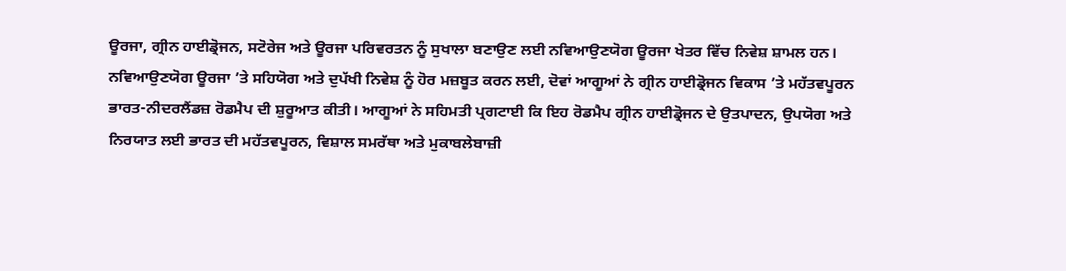ਊਰਜਾ, ਗ੍ਰੀਨ ਹਾਈਡ੍ਰੋਜਨ, ਸਟੋਰੇਜ ਅਤੇ ਊਰਜਾ ਪਰਿਵਰਤਨ ਨੂੰ ਸੁਖਾਲਾ ਬਣਾਉਣ ਲਈ ਨਵਿਆਉਣਯੋਗ ਊਰਜਾ ਖੇਤਰ ਵਿੱਚ ਨਿਵੇਸ਼ ਸ਼ਾਮਲ ਹਨ।
ਨਵਿਆਉਣਯੋਗ ਊਰਜਾ ’ਤੇ ਸਹਿਯੋਗ ਅਤੇ ਦੁਪੱਖੀ ਨਿਵੇਸ਼ ਨੂੰ ਹੋਰ ਮਜ਼ਬੂਤ ਕਰਨ ਲਈ, ਦੋਵਾਂ ਆਗੂਆਂ ਨੇ ਗ੍ਰੀਨ ਹਾਈਡ੍ਰੋਜਨ ਵਿਕਾਸ ’ਤੇ ਮਹੱਤਵਪੂਰਨ ਭਾਰਤ-ਨੀਦਰਲੈਂਡਜ਼ ਰੋਡਮੈਪ ਦੀ ਸ਼ੁਰੂਆਤ ਕੀਤੀ। ਆਗੂਆਂ ਨੇ ਸਹਿਮਤੀ ਪ੍ਰਗਟਾਈ ਕਿ ਇਹ ਰੋਡਮੈਪ ਗ੍ਰੀਨ ਹਾਈਡ੍ਰੋਜਨ ਦੇ ਉਤਪਾਦਨ, ਉਪਯੋਗ ਅਤੇ ਨਿਰਯਾਤ ਲਈ ਭਾਰਤ ਦੀ ਮਹੱਤਵਪੂਰਨ, ਵਿਸ਼ਾਲ ਸਮਰੱਥਾ ਅਤੇ ਮੁਕਾਬਲੇਬਾਜ਼ੀ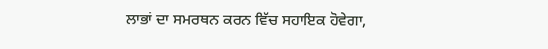ਲਾਭਾਂ ਦਾ ਸਮਰਥਨ ਕਰਨ ਵਿੱਚ ਸਹਾਇਕ ਹੋਵੇਗਾ,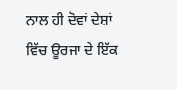ਨਾਲ ਹੀ ਦੋਵਾਂ ਦੇਸ਼ਾਂ ਵਿੱਚ ਊਰਜਾ ਦੇ ਇੱਕ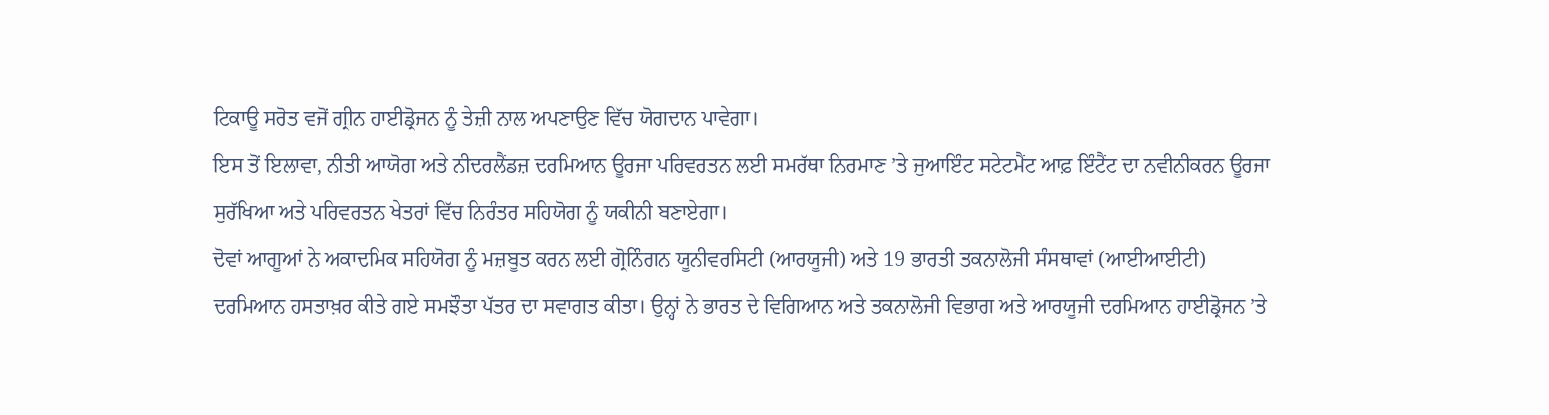ਟਿਕਾਊ ਸਰੋਤ ਵਜੋਂ ਗ੍ਰੀਨ ਹਾਈਡ੍ਰੋਜਨ ਨੂੰ ਤੇਜ਼ੀ ਨਾਲ ਅਪਣਾਉਣ ਵਿੱਚ ਯੋਗਦਾਨ ਪਾਵੇਗਾ।
ਇਸ ਤੋਂ ਇਲਾਵਾ, ਨੀਤੀ ਆਯੋਗ ਅਤੇ ਨੀਦਰਲੈਂਡਜ਼ ਦਰਮਿਆਨ ਊਰਜਾ ਪਰਿਵਰਤਨ ਲਈ ਸਮਰੱਥਾ ਨਿਰਮਾਣ ’ਤੇ ਜੁਆਇੰਟ ਸਟੇਟਮੈਂਟ ਆਫ਼ ਇੰਟੈਂਟ ਦਾ ਨਵੀਨੀਕਰਨ ਊਰਜਾ ਸੁਰੱਖਿਆ ਅਤੇ ਪਰਿਵਰਤਨ ਖੇਤਰਾਂ ਵਿੱਚ ਨਿਰੰਤਰ ਸਹਿਯੋਗ ਨੂੰ ਯਕੀਨੀ ਬਣਾਏਗਾ।
ਦੋਵਾਂ ਆਗੂਆਂ ਨੇ ਅਕਾਦਮਿਕ ਸਹਿਯੋਗ ਨੂੰ ਮਜ਼ਬੂਤ ਕਰਨ ਲਈ ਗ੍ਰੋਨਿੰਗਨ ਯੂਨੀਵਰਸਿਟੀ (ਆਰਯੂਜੀ) ਅਤੇ 19 ਭਾਰਤੀ ਤਕਨਾਲੋਜੀ ਸੰਸਥਾਵਾਂ (ਆਈਆਈਟੀ) ਦਰਮਿਆਨ ਹਸਤਾਖ਼ਰ ਕੀਤੇ ਗਏ ਸਮਝੌਤਾ ਪੱਤਰ ਦਾ ਸਵਾਗਤ ਕੀਤਾ। ਉਨ੍ਹਾਂ ਨੇ ਭਾਰਤ ਦੇ ਵਿਗਿਆਨ ਅਤੇ ਤਕਨਾਲੋਜੀ ਵਿਭਾਗ ਅਤੇ ਆਰਯੂਜੀ ਦਰਮਿਆਨ ਹਾਈਡ੍ਰੋਜਨ ’ਤੇ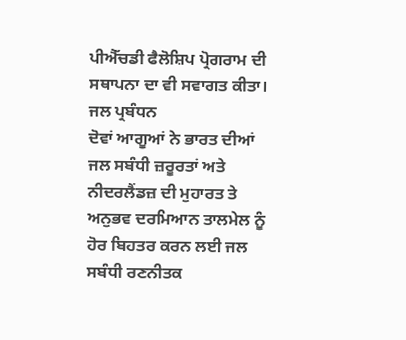ਪੀਐੱਚਡੀ ਫੈਲੋਸ਼ਿਪ ਪ੍ਰੋਗਰਾਮ ਦੀ ਸਥਾਪਨਾ ਦਾ ਵੀ ਸਵਾਗਤ ਕੀਤਾ।
ਜਲ ਪ੍ਰਬੰਧਨ
ਦੋਵਾਂ ਆਗੂਆਂ ਨੇ ਭਾਰਤ ਦੀਆਂ ਜਲ ਸਬੰਧੀ ਜ਼ਰੂਰਤਾਂ ਅਤੇ ਨੀਦਰਲੈਂਡਜ਼ ਦੀ ਮੁਹਾਰਤ ਤੇ ਅਨੁਭਵ ਦਰਮਿਆਨ ਤਾਲਮੇਲ ਨੂੰ ਹੋਰ ਬਿਹਤਰ ਕਰਨ ਲਈ ਜਲ ਸਬੰਧੀ ਰਣਨੀਤਕ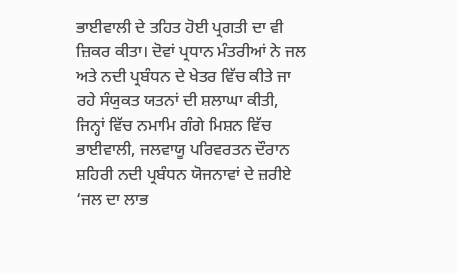ਭਾਈਵਾਲੀ ਦੇ ਤਹਿਤ ਹੋਈ ਪ੍ਰਗਤੀ ਦਾ ਵੀ ਜ਼ਿਕਰ ਕੀਤਾ। ਦੋਵਾਂ ਪ੍ਰਧਾਨ ਮੰਤਰੀਆਂ ਨੇ ਜਲ ਅਤੇ ਨਦੀ ਪ੍ਰਬੰਧਨ ਦੇ ਖੇਤਰ ਵਿੱਚ ਕੀਤੇ ਜਾ ਰਹੇ ਸੰਯੁਕਤ ਯਤਨਾਂ ਦੀ ਸ਼ਲਾਘਾ ਕੀਤੀ, ਜਿਨ੍ਹਾਂ ਵਿੱਚ ਨਮਾਮਿ ਗੰਗੇ ਮਿਸ਼ਨ ਵਿੱਚ ਭਾਈਵਾਲੀ, ਜਲਵਾਯੂ ਪਰਿਵਰਤਨ ਦੌਰਾਨ ਸ਼ਹਿਰੀ ਨਦੀ ਪ੍ਰਬੰਧਨ ਯੋਜਨਾਵਾਂ ਦੇ ਜ਼ਰੀਏ ‘ਜਲ ਦਾ ਲਾਭ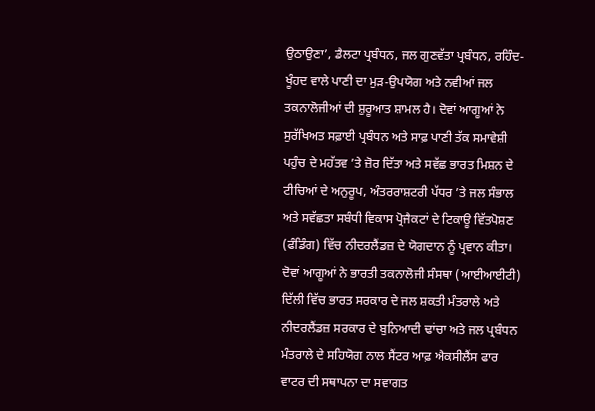ਉਠਾਉਣਾ’, ਡੈਲਟਾ ਪ੍ਰਬੰਧਨ, ਜਲ ਗੁਣਵੱਤਾ ਪ੍ਰਬੰਧਨ, ਰਹਿੰਦ-ਖੂੰਹਦ ਵਾਲੇ ਪਾਣੀ ਦਾ ਮੁੜ-ਉਪਯੋਗ ਅਤੇ ਨਵੀਆਂ ਜਲ ਤਕਨਾਲੋਜੀਆਂ ਦੀ ਸ਼ੁਰੂਆਤ ਸ਼ਾਮਲ ਹੈ। ਦੋਵਾਂ ਆਗੂਆਂ ਨੇ ਸੁਰੱਖਿਅਤ ਸਫ਼ਾਈ ਪ੍ਰਬੰਧਨ ਅਤੇ ਸਾਫ਼ ਪਾਣੀ ਤੱਕ ਸਮਾਵੇਸ਼ੀ ਪਹੁੰਚ ਦੇ ਮਹੱਤਵ ’ਤੇ ਜ਼ੋਰ ਦਿੱਤਾ ਅਤੇ ਸਵੱਛ ਭਾਰਤ ਮਿਸ਼ਨ ਦੇ ਟੀਚਿਆਂ ਦੇ ਅਨੁਰੂਪ, ਅੰਤਰਰਾਸ਼ਟਰੀ ਪੱਧਰ ’ਤੇ ਜਲ ਸੰਭਾਲ ਅਤੇ ਸਵੱਛਤਾ ਸਬੰਧੀ ਵਿਕਾਸ ਪ੍ਰੋਜੈਕਟਾਂ ਦੇ ਟਿਕਾਊ ਵਿੱਤਪੋਸ਼ਣ (ਫੰਡਿੰਗ) ਵਿੱਚ ਨੀਦਰਲੈਂਡਜ਼ ਦੇ ਯੋਗਦਾਨ ਨੂੰ ਪ੍ਰਵਾਨ ਕੀਤਾ।
ਦੋਵਾਂ ਆਗੂਆਂ ਨੇ ਭਾਰਤੀ ਤਕਨਾਲੋਜੀ ਸੰਸਥਾ (ਆਈਆਈਟੀ) ਦਿੱਲੀ ਵਿੱਚ ਭਾਰਤ ਸਰਕਾਰ ਦੇ ਜਲ ਸ਼ਕਤੀ ਮੰਤਰਾਲੇ ਅਤੇ ਨੀਦਰਲੈਂਡਜ਼ ਸਰਕਾਰ ਦੇ ਬੁਨਿਆਦੀ ਢਾਂਚਾ ਅਤੇ ਜਲ ਪ੍ਰਬੰਧਨ ਮੰਤਰਾਲੇ ਦੇ ਸਹਿਯੋਗ ਨਾਲ ਸੈਂਟਰ ਆਫ਼ ਐਕਸੀਲੈਂਸ ਫਾਰ ਵਾਟਰ ਦੀ ਸਥਾਪਨਾ ਦਾ ਸਵਾਗਤ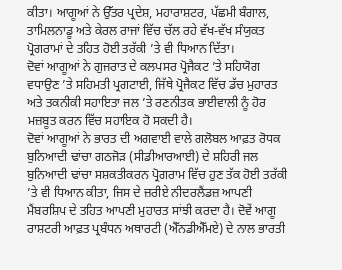ਕੀਤਾ। ਆਗੂਆਂ ਨੇ ਉੱਤਰ ਪ੍ਰਦੇਸ਼, ਮਹਾਰਾਸ਼ਟਰ, ਪੱਛਮੀ ਬੰਗਾਲ, ਤਾਮਿਲਨਾਡੂ ਅਤੇ ਕੇਰਲ ਰਾਜਾਂ ਵਿੱਚ ਚੱਲ ਰਹੇ ਵੱਖ-ਵੱਖ ਸੰਯੁਕਤ ਪ੍ਰੋਗਰਾਮਾਂ ਦੇ ਤਹਿਤ ਹੋਈ ਤਰੱਕੀ ’ਤੇ ਵੀ ਧਿਆਨ ਦਿੱਤਾ।
ਦੋਵਾਂ ਆਗੂਆਂ ਨੇ ਗੁਜਰਾਤ ਦੇ ਕਲਪਸਰ ਪ੍ਰੋਜੈਕਟ ’ਤੇ ਸਹਿਯੋਗ ਵਧਾਉਣ ’ਤੇ ਸਹਿਮਤੀ ਪ੍ਰਗਟਾਈ, ਜਿੱਥੇ ਪ੍ਰੋਜੈਕਟ ਵਿੱਚ ਡੱਚ ਮੁਹਾਰਤ ਅਤੇ ਤਕਨੀਕੀ ਸਹਾਇਤਾ ਜਲ ’ਤੇ ਰਣਨੀਤਕ ਭਾਈਵਾਲੀ ਨੂੰ ਹੋਰ ਮਜ਼ਬੂਤ ਕਰਨ ਵਿੱਚ ਸਹਾਇਕ ਹੋ ਸਕਦੀ ਹੈ।
ਦੋਵਾਂ ਆਗੂਆਂ ਨੇ ਭਾਰਤ ਦੀ ਅਗਵਾਈ ਵਾਲੇ ਗਲੋਬਲ ਆਫ਼ਤ ਰੋਧਕ ਬੁਨਿਆਦੀ ਢਾਂਚਾ ਗਠਜੋੜ (ਸੀਡੀਆਰਆਈ) ਦੇ ਸ਼ਹਿਰੀ ਜਲ ਬੁਨਿਆਦੀ ਢਾਂਚਾ ਸਸ਼ਕਤੀਕਰਨ ਪ੍ਰੋਗਰਾਮ ਵਿੱਚ ਹੁਣ ਤੱਕ ਹੋਈ ਤਰੱਕੀ ’ਤੇ ਵੀ ਧਿਆਨ ਕੀਤਾ, ਜਿਸ ਦੇ ਜ਼ਰੀਏ ਨੀਦਰਲੈਂਡਜ਼ ਆਪਣੀ ਮੈਂਬਰਸ਼ਿਪ ਦੇ ਤਹਿਤ ਆਪਣੀ ਮੁਹਾਰਤ ਸਾਂਝੀ ਕਰਦਾ ਹੈ। ਦੋਵੇਂ ਆਗੂ ਰਾਸ਼ਟਰੀ ਆਫ਼ਤ ਪ੍ਰਬੰਧਨ ਅਥਾਰਟੀ (ਐੱਨਡੀਐੱਮਏ) ਦੇ ਨਾਲ ਭਾਰਤੀ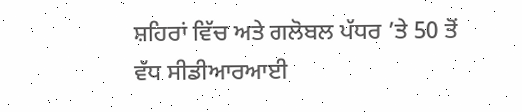ਸ਼ਹਿਰਾਂ ਵਿੱਚ ਅਤੇ ਗਲੋਬਲ ਪੱਧਰ ’ਤੇ 50 ਤੋਂ ਵੱਧ ਸੀਡੀਆਰਆਈ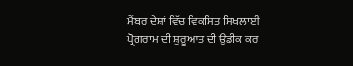ਮੈਂਬਰ ਦੇਸ਼ਾਂ ਵਿੱਚ ਵਿਕਸਿਤ ਸਿਖਲਾਈ ਪ੍ਰੋਗਰਾਮ ਦੀ ਸ਼ੁਰੂਆਤ ਦੀ ਉਡੀਕ ਕਰ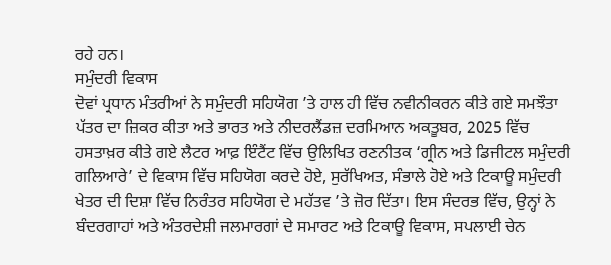ਰਹੇ ਹਨ।
ਸਮੁੰਦਰੀ ਵਿਕਾਸ
ਦੋਵਾਂ ਪ੍ਰਧਾਨ ਮੰਤਰੀਆਂ ਨੇ ਸਮੁੰਦਰੀ ਸਹਿਯੋਗ ’ਤੇ ਹਾਲ ਹੀ ਵਿੱਚ ਨਵੀਨੀਕਰਨ ਕੀਤੇ ਗਏ ਸਮਝੌਤਾ ਪੱਤਰ ਦਾ ਜ਼ਿਕਰ ਕੀਤਾ ਅਤੇ ਭਾਰਤ ਅਤੇ ਨੀਦਰਲੈਂਡਜ਼ ਦਰਮਿਆਨ ਅਕਤੂਬਰ, 2025 ਵਿੱਚ ਹਸਤਾਖ਼ਰ ਕੀਤੇ ਗਏ ਲੈਟਰ ਆਫ਼ ਇੰਟੈਂਟ ਵਿੱਚ ਉਲਿਖਿਤ ਰਣਨੀਤਕ ‘ਗ੍ਰੀਨ ਅਤੇ ਡਿਜੀਟਲ ਸਮੁੰਦਰੀ ਗਲਿਆਰੇ’ ਦੇ ਵਿਕਾਸ ਵਿੱਚ ਸਹਿਯੋਗ ਕਰਦੇ ਹੋਏ, ਸੁਰੱਖਿਅਤ, ਸੰਭਾਲੇ ਹੋਏ ਅਤੇ ਟਿਕਾਊ ਸਮੁੰਦਰੀ ਖੇਤਰ ਦੀ ਦਿਸ਼ਾ ਵਿੱਚ ਨਿਰੰਤਰ ਸਹਿਯੋਗ ਦੇ ਮਹੱਤਵ ’ਤੇ ਜ਼ੋਰ ਦਿੱਤਾ। ਇਸ ਸੰਦਰਭ ਵਿੱਚ, ਉਨ੍ਹਾਂ ਨੇ ਬੰਦਰਗਾਹਾਂ ਅਤੇ ਅੰਤਰਦੇਸ਼ੀ ਜਲਮਾਰਗਾਂ ਦੇ ਸਮਾਰਟ ਅਤੇ ਟਿਕਾਊ ਵਿਕਾਸ, ਸਪਲਾਈ ਚੇਨ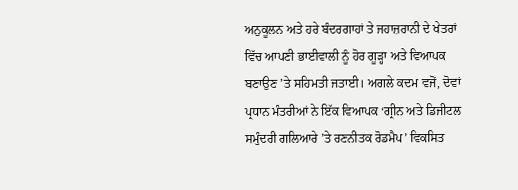ਅਨੁਕੂਲਨ ਅਤੇ ਹਰੇ ਬੰਦਰਗਾਹਾਂ ਤੇ ਜਹਾਜ਼ਰਾਨੀ ਦੇ ਖੇਤਰਾਂ ਵਿੱਚ ਆਪਣੀ ਭਾਈਵਾਲੀ ਨੂੰ ਹੋਰ ਗੂੜ੍ਹਾ ਅਤੇ ਵਿਆਪਕ ਬਣਾਉਣ ’ਤੇ ਸਹਿਮਤੀ ਜਤਾਈ। ਅਗਲੇ ਕਦਮ ਵਜੋਂ, ਦੋਵਾਂ ਪ੍ਰਧਾਨ ਮੰਤਰੀਆਂ ਨੇ ਇੱਕ ਵਿਆਪਕ ‘ਗ੍ਰੀਨ ਅਤੇ ਡਿਜੀਟਲ ਸਮੁੰਦਰੀ ਗਲਿਆਰੇ ’ਤੇ ਰਣਨੀਤਕ ਰੋਡਮੈਪ’ ਵਿਕਸਿਤ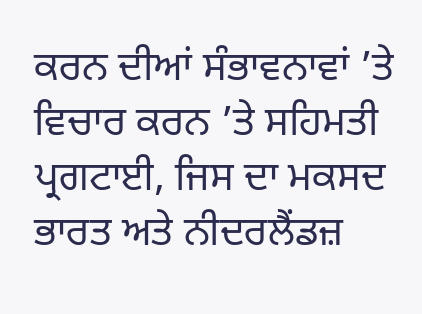ਕਰਨ ਦੀਆਂ ਸੰਭਾਵਨਾਵਾਂ ’ਤੇ ਵਿਚਾਰ ਕਰਨ ’ਤੇ ਸਹਿਮਤੀ ਪ੍ਰਗਟਾਈ, ਜਿਸ ਦਾ ਮਕਸਦ ਭਾਰਤ ਅਤੇ ਨੀਦਰਲੈਂਡਜ਼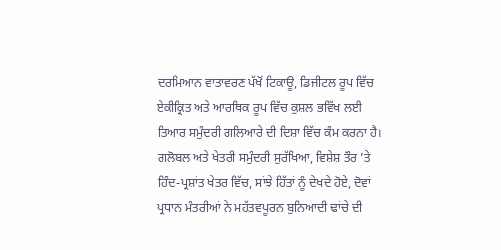ਦਰਮਿਆਨ ਵਾਤਾਵਰਣ ਪੱਖੋਂ ਟਿਕਾਊ, ਡਿਜੀਟਲ ਰੂਪ ਵਿੱਚ ਏਕੀਕ੍ਰਿਤ ਅਤੇ ਆਰਥਿਕ ਰੂਪ ਵਿੱਚ ਕੁਸ਼ਲ ਭਵਿੱਖ ਲਈ ਤਿਆਰ ਸਮੁੰਦਰੀ ਗਲਿਆਰੇ ਦੀ ਦਿਸ਼ਾ ਵਿੱਚ ਕੰਮ ਕਰਨਾ ਹੈ।
ਗਲੋਬਲ ਅਤੇ ਖੇਤਰੀ ਸਮੁੰਦਰੀ ਸੁਰੱਖਿਆ, ਵਿਸ਼ੇਸ਼ ਤੌਰ ’ਤੇ ਹਿੰਦ-ਪ੍ਰਸ਼ਾਂਤ ਖੇਤਰ ਵਿੱਚ, ਸਾਂਝੇ ਹਿੱਤਾਂ ਨੂੰ ਦੇਖਦੇ ਹੋਏ, ਦੋਵਾਂ ਪ੍ਰਧਾਨ ਮੰਤਰੀਆਂ ਨੇ ਮਹੱਤਵਪੂਰਨ ਬੁਨਿਆਦੀ ਢਾਂਚੇ ਦੀ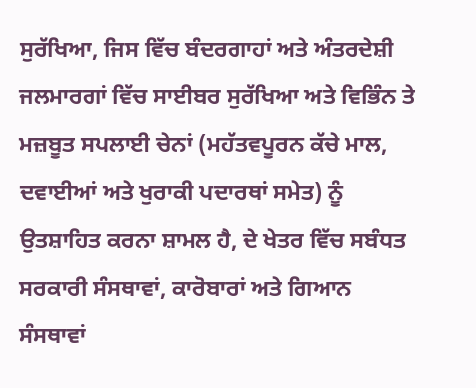ਸੁਰੱਖਿਆ, ਜਿਸ ਵਿੱਚ ਬੰਦਰਗਾਹਾਂ ਅਤੇ ਅੰਤਰਦੇਸ਼ੀ ਜਲਮਾਰਗਾਂ ਵਿੱਚ ਸਾਈਬਰ ਸੁਰੱਖਿਆ ਅਤੇ ਵਿਭਿੰਨ ਤੇ ਮਜ਼ਬੂਤ ਸਪਲਾਈ ਚੇਨਾਂ (ਮਹੱਤਵਪੂਰਨ ਕੱਚੇ ਮਾਲ, ਦਵਾਈਆਂ ਅਤੇ ਖੁਰਾਕੀ ਪਦਾਰਥਾਂ ਸਮੇਤ) ਨੂੰ ਉਤਸ਼ਾਹਿਤ ਕਰਨਾ ਸ਼ਾਮਲ ਹੈ, ਦੇ ਖੇਤਰ ਵਿੱਚ ਸਬੰਧਤ ਸਰਕਾਰੀ ਸੰਸਥਾਵਾਂ, ਕਾਰੋਬਾਰਾਂ ਅਤੇ ਗਿਆਨ ਸੰਸਥਾਵਾਂ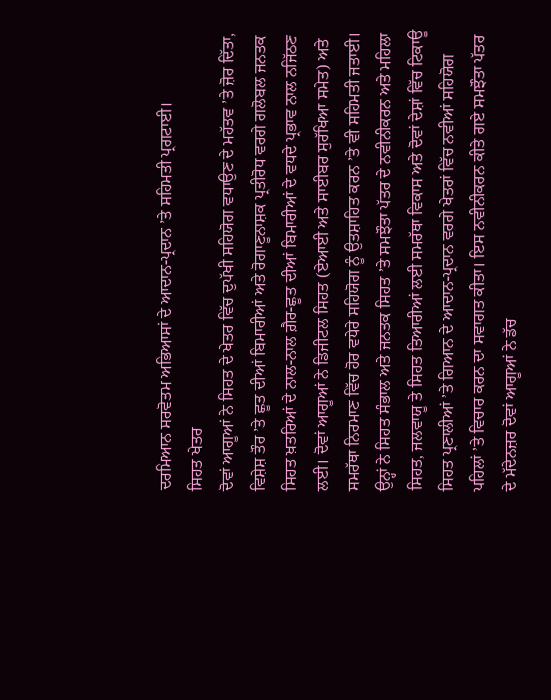ਦਰਮਿਆਨ ਸਰਵੋਤਮ ਅਭਿਆਸਾਂ ਦੇ ਆਦਾਨ-ਪ੍ਰਦਾਨ ’ਤੇ ਸਹਿਮਤੀ ਪ੍ਰਗਟਾਈ।
ਸਿਹਤ ਖੇਤਰ
ਦੋਵਾਂ ਆਗੂਆਂ ਨੇ ਸਿਹਤ ਦੇ ਖੇਤਰ ਵਿੱਚ ਦੁਪੱਖੀ ਸਹਿਯੋਗ ਵਧਾਉਣ ਦੇ ਮਹੱਤਵ ’ਤੇ ਜ਼ੋਰ ਦਿੱਤਾ, ਵਿਸ਼ੇਸ਼ ਤੌਰ ’ਤੇ ਛੂਤ ਦੀਆਂ ਬਿਮਾਰੀਆਂ ਅਤੇ ਰੋਗਾਣੂਨਾਸ਼ਕ ਪ੍ਰਤੀਰੋਧ ਵਰਗੇ ਗਲੋਬਲ ਜਨਤਕ ਸਿਹਤ ਖ਼ਤਰਿਆਂ ਦੇ ਨਾਲ-ਨਾਲ ਗ਼ੈਰ-ਛੂਤ ਦੀਆਂ ਬਿਮਾਰੀਆਂ ਦੇ ਵਧਦੇ ਪ੍ਰਭਾਵ ਨਾਲ ਨਜਿੱਠਣ ਲਈ। ਦੋਵਾਂ ਆਗੂਆਂ ਨੇ ਡਿਜੀਟਲ ਸਿਹਤ (ਏਆਈ ਅਤੇ ਸਾਈਬਰ ਸੁਰੱਖਿਆ ਸਮੇਤ) ਅਤੇ ਸਮਰੱਥਾ ਨਿਰਮਾਣ ਵਿੱਚ ਹੋਰ ਵਧੇਰੇ ਸਹਿਯੋਗ ਨੂੰ ਉਤਸ਼ਾਹਿਤ ਕਰਨ ’ਤੇ ਵੀ ਸਹਿਮਤੀ ਜਤਾਈ। ਉਨ੍ਹਾਂ ਨੇ ਸਿਹਤ ਸੰਭਾਲ ਅਤੇ ਜਨਤਕ ਸਿਹਤ ’ਤੇ ਸਮਝੌਤਾ ਪੱਤਰ ਦੇ ਨਵੀਨੀਕਰਨ ਅਤੇ ਮਹਿਲਾ ਸਿਹਤ, ਜਲਵਾਯੂ ਤੇ ਸਿਹਤ ਤਿਆਰੀਆਂ ਲਈ ਸਮਰੱਥਾ ਵਿਕਾਸ ਅਤੇ ਦੋਵਾਂ ਦੇਸ਼ਾਂ ਵਿੱਚ ਟਿਕਾਊ ਸਿਹਤ ਪ੍ਰਣਾਲੀਆਂ ’ਤੇ ਗਿਆਨ ਦੇ ਆਦਾਨ-ਪ੍ਰਦਾਨ ਵਰਗੇ ਖੇਤਰਾਂ ਵਿੱਚ ਨਵੀਆਂ ਸਹਿਯੋਗ ਪਹਿਲਾਂ ’ਤੇ ਵਿਚਾਰ ਕਰਨ ਦਾ ਸਵਾਗਤ ਕੀਤਾ। ਇਸ ਨਵੀਨੀਕਰਨ ਕੀਤੇ ਗਏ ਸਮਝੌਤਾ ਪੱਤਰ ਦੇ ਮੱਦੇਨਜ਼ਰ ਦੋਵਾਂ ਆਗੂਆਂ ਨੇ ਡੱਚ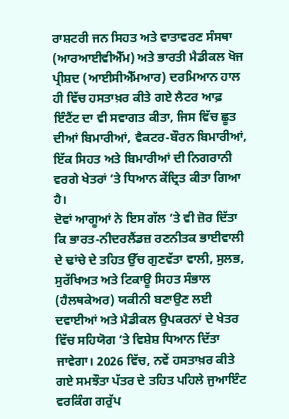ਰਾਸ਼ਟਰੀ ਜਨ ਸਿਹਤ ਅਤੇ ਵਾਤਾਵਰਣ ਸੰਸਥਾ (ਆਰਆਈਵੀਐੱਮ) ਅਤੇ ਭਾਰਤੀ ਮੈਡੀਕਲ ਖੋਜ ਪ੍ਰੀਸ਼ਦ (ਆਈਸੀਐੱਮਆਰ) ਦਰਮਿਆਨ ਹਾਲ ਹੀ ਵਿੱਚ ਹਸਤਾਖ਼ਰ ਕੀਤੇ ਗਏ ਲੈਟਰ ਆਫ਼ ਇੰਟੈਂਟ ਦਾ ਵੀ ਸਵਾਗਤ ਕੀਤਾ, ਜਿਸ ਵਿੱਚ ਛੂਤ ਦੀਆਂ ਬਿਮਾਰੀਆਂ, ਵੈਕਟਰ-ਬੌਰਨ ਬਿਮਾਰੀਆਂ, ਇੱਕ ਸਿਹਤ ਅਤੇ ਬਿਮਾਰੀਆਂ ਦੀ ਨਿਗਰਾਨੀ ਵਰਗੇ ਖੇਤਰਾਂ ’ਤੇ ਧਿਆਨ ਕੇਂਦ੍ਰਿਤ ਕੀਤਾ ਗਿਆ ਹੈ।
ਦੋਵਾਂ ਆਗੂਆਂ ਨੇ ਇਸ ਗੱਲ ’ਤੇ ਵੀ ਜ਼ੋਰ ਦਿੱਤਾ ਕਿ ਭਾਰਤ-ਨੀਦਰਲੈਂਡਜ਼ ਰਣਨੀਤਕ ਭਾਈਵਾਲੀ ਦੇ ਢਾਂਚੇ ਦੇ ਤਹਿਤ ਉੱਚ ਗੁਣਵੱਤਾ ਵਾਲੀ, ਸੁਲਭ, ਸੁਰੱਖਿਅਤ ਅਤੇ ਟਿਕਾਊ ਸਿਹਤ ਸੰਭਾਲ (ਹੈਲਥਕੇਅਰ) ਯਕੀਨੀ ਬਣਾਉਣ ਲਈ ਦਵਾਈਆਂ ਅਤੇ ਮੈਡੀਕਲ ਉਪਕਰਨਾਂ ਦੇ ਖੇਤਰ ਵਿੱਚ ਸਹਿਯੋਗ ’ਤੇ ਵਿਸ਼ੇਸ਼ ਧਿਆਨ ਦਿੱਤਾ ਜਾਵੇਗਾ। 2026 ਵਿੱਚ, ਨਵੇਂ ਹਸਤਾਖ਼ਰ ਕੀਤੇ ਗਏ ਸਮਝੌਤਾ ਪੱਤਰ ਦੇ ਤਹਿਤ ਪਹਿਲੇ ਜੁਆਇੰਟ ਵਰਕਿੰਗ ਗਰੁੱਪ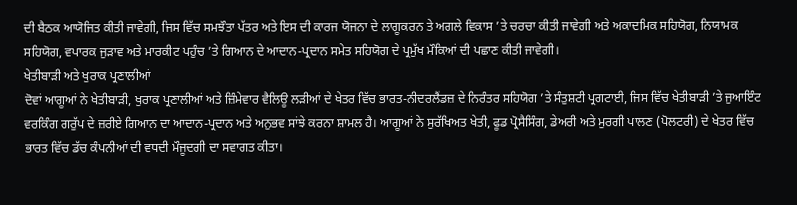ਦੀ ਬੈਠਕ ਆਯੋਜਿਤ ਕੀਤੀ ਜਾਵੇਗੀ, ਜਿਸ ਵਿੱਚ ਸਮਝੌਤਾ ਪੱਤਰ ਅਤੇ ਇਸ ਦੀ ਕਾਰਜ ਯੋਜਨਾ ਦੇ ਲਾਗੂਕਰਨ ਤੇ ਅਗਲੇ ਵਿਕਾਸ ’ਤੇ ਚਰਚਾ ਕੀਤੀ ਜਾਵੇਗੀ ਅਤੇ ਅਕਾਦਮਿਕ ਸਹਿਯੋਗ, ਨਿਯਾਮਕ ਸਹਿਯੋਗ, ਵਪਾਰਕ ਜੁੜਾਵ ਅਤੇ ਮਾਰਕੀਟ ਪਹੁੰਚ ’ਤੇ ਗਿਆਨ ਦੇ ਆਦਾਨ-ਪ੍ਰਦਾਨ ਸਮੇਤ ਸਹਿਯੋਗ ਦੇ ਪ੍ਰਮੁੱਖ ਮੌਕਿਆਂ ਦੀ ਪਛਾਣ ਕੀਤੀ ਜਾਵੇਗੀ।
ਖੇਤੀਬਾੜੀ ਅਤੇ ਖੁਰਾਕ ਪ੍ਰਣਾਲੀਆਂ
ਦੋਵਾਂ ਆਗੂਆਂ ਨੇ ਖੇਤੀਬਾੜੀ, ਖੁਰਾਕ ਪ੍ਰਣਾਲੀਆਂ ਅਤੇ ਜ਼ਿੰਮੇਵਾਰ ਵੈਲਿਊ ਲੜੀਆਂ ਦੇ ਖੇਤਰ ਵਿੱਚ ਭਾਰਤ-ਨੀਦਰਲੈਂਡਜ਼ ਦੇ ਨਿਰੰਤਰ ਸਹਿਯੋਗ ’ਤੇ ਸੰਤੁਸ਼ਟੀ ਪ੍ਰਗਟਾਈ, ਜਿਸ ਵਿੱਚ ਖੇਤੀਬਾੜੀ ’ਤੇ ਜੁਆਇੰਟ ਵਰਕਿੰਗ ਗਰੁੱਪ ਦੇ ਜ਼ਰੀਏ ਗਿਆਨ ਦਾ ਆਦਾਨ-ਪ੍ਰਦਾਨ ਅਤੇ ਅਨੁਭਵ ਸਾਂਝੇ ਕਰਨਾ ਸ਼ਾਮਲ ਹੈ। ਆਗੂਆਂ ਨੇ ਸੁਰੱਖਿਅਤ ਖੇਤੀ, ਫੂਡ ਪ੍ਰੋਸੈਸਿੰਗ, ਡੇਅਰੀ ਅਤੇ ਮੁਰਗੀ ਪਾਲਣ (ਪੋਲਟਰੀ) ਦੇ ਖੇਤਰ ਵਿੱਚ ਭਾਰਤ ਵਿੱਚ ਡੱਚ ਕੰਪਨੀਆਂ ਦੀ ਵਧਦੀ ਮੌਜੂਦਗੀ ਦਾ ਸਵਾਗਤ ਕੀਤਾ।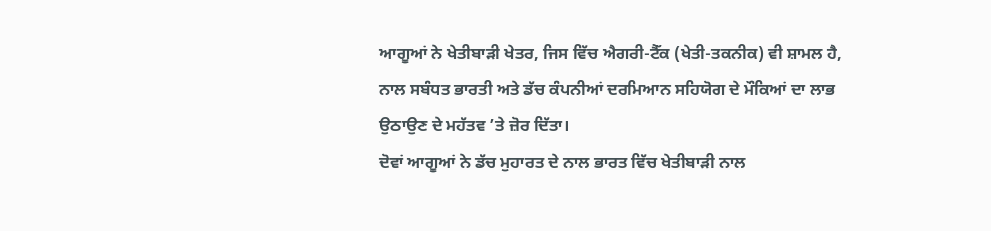ਆਗੂਆਂ ਨੇ ਖੇਤੀਬਾੜੀ ਖੇਤਰ, ਜਿਸ ਵਿੱਚ ਐਗਰੀ-ਟੈੱਕ (ਖੇਤੀ-ਤਕਨੀਕ) ਵੀ ਸ਼ਾਮਲ ਹੈ, ਨਾਲ ਸਬੰਧਤ ਭਾਰਤੀ ਅਤੇ ਡੱਚ ਕੰਪਨੀਆਂ ਦਰਮਿਆਨ ਸਹਿਯੋਗ ਦੇ ਮੌਕਿਆਂ ਦਾ ਲਾਭ ਉਠਾਉਣ ਦੇ ਮਹੱਤਵ ’ਤੇ ਜ਼ੋਰ ਦਿੱਤਾ।
ਦੋਵਾਂ ਆਗੂਆਂ ਨੇ ਡੱਚ ਮੁਹਾਰਤ ਦੇ ਨਾਲ ਭਾਰਤ ਵਿੱਚ ਖੇਤੀਬਾੜੀ ਨਾਲ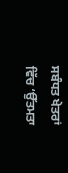ਸਬੰਧਤ ਖੇਤਰਾਂ ਵਿੱਚ ‘ਉੱਤਮਤਾ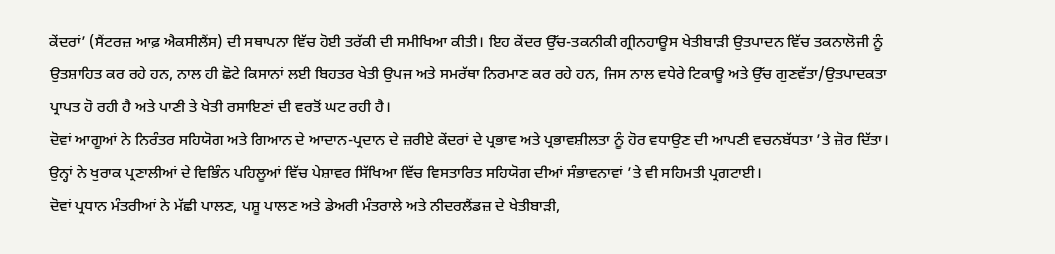ਕੇਂਦਰਾਂ’ (ਸੈਂਟਰਜ਼ ਆਫ਼ ਐਕਸੀਲੈਂਸ) ਦੀ ਸਥਾਪਨਾ ਵਿੱਚ ਹੋਈ ਤਰੱਕੀ ਦੀ ਸਮੀਖਿਆ ਕੀਤੀ। ਇਹ ਕੇਂਦਰ ਉੱਚ-ਤਕਨੀਕੀ ਗ੍ਰੀਨਹਾਊਸ ਖੇਤੀਬਾੜੀ ਉਤਪਾਦਨ ਵਿੱਚ ਤਕਨਾਲੋਜੀ ਨੂੰ ਉਤਸ਼ਾਹਿਤ ਕਰ ਰਹੇ ਹਨ, ਨਾਲ ਹੀ ਛੋਟੇ ਕਿਸਾਨਾਂ ਲਈ ਬਿਹਤਰ ਖੇਤੀ ਉਪਜ ਅਤੇ ਸਮਰੱਥਾ ਨਿਰਮਾਣ ਕਰ ਰਹੇ ਹਨ, ਜਿਸ ਨਾਲ ਵਧੇਰੇ ਟਿਕਾਊ ਅਤੇ ਉੱਚ ਗੁਣਵੱਤਾ/ਉਤਪਾਦਕਤਾ ਪ੍ਰਾਪਤ ਹੋ ਰਹੀ ਹੈ ਅਤੇ ਪਾਣੀ ਤੇ ਖੇਤੀ ਰਸਾਇਣਾਂ ਦੀ ਵਰਤੋਂ ਘਟ ਰਹੀ ਹੈ।
ਦੋਵਾਂ ਆਗੂਆਂ ਨੇ ਨਿਰੰਤਰ ਸਹਿਯੋਗ ਅਤੇ ਗਿਆਨ ਦੇ ਆਦਾਨ-ਪ੍ਰਦਾਨ ਦੇ ਜ਼ਰੀਏ ਕੇਂਦਰਾਂ ਦੇ ਪ੍ਰਭਾਵ ਅਤੇ ਪ੍ਰਭਾਵਸ਼ੀਲਤਾ ਨੂੰ ਹੋਰ ਵਧਾਉਣ ਦੀ ਆਪਣੀ ਵਚਨਬੱਧਤਾ ’ਤੇ ਜ਼ੋਰ ਦਿੱਤਾ। ਉਨ੍ਹਾਂ ਨੇ ਖੁਰਾਕ ਪ੍ਰਣਾਲੀਆਂ ਦੇ ਵਿਭਿੰਨ ਪਹਿਲੂਆਂ ਵਿੱਚ ਪੇਸ਼ਾਵਰ ਸਿੱਖਿਆ ਵਿੱਚ ਵਿਸਤਾਰਿਤ ਸਹਿਯੋਗ ਦੀਆਂ ਸੰਭਾਵਨਾਵਾਂ ’ਤੇ ਵੀ ਸਹਿਮਤੀ ਪ੍ਰਗਟਾਈ।
ਦੋਵਾਂ ਪ੍ਰਧਾਨ ਮੰਤਰੀਆਂ ਨੇ ਮੱਛੀ ਪਾਲਣ, ਪਸ਼ੂ ਪਾਲਣ ਅਤੇ ਡੇਅਰੀ ਮੰਤਰਾਲੇ ਅਤੇ ਨੀਦਰਲੈਂਡਜ਼ ਦੇ ਖੇਤੀਬਾੜੀ,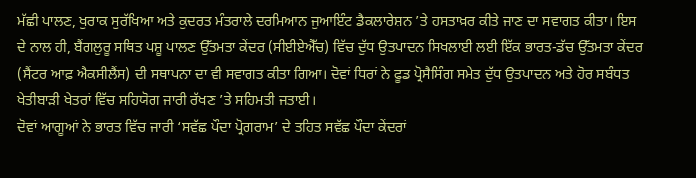ਮੱਛੀ ਪਾਲਣ, ਖੁਰਾਕ ਸੁਰੱਖਿਆ ਅਤੇ ਕੁਦਰਤ ਮੰਤਰਾਲੇ ਦਰਮਿਆਨ ਜੁਆਇੰਟ ਡੈਕਲਾਰੇਸ਼ਨ ’ਤੇ ਹਸਤਾਖ਼ਰ ਕੀਤੇ ਜਾਣ ਦਾ ਸਵਾਗਤ ਕੀਤਾ। ਇਸ ਦੇ ਨਾਲ ਹੀ, ਬੈਂਗਲੁਰੂ ਸਥਿਤ ਪਸ਼ੂ ਪਾਲਣ ਉੱਤਮਤਾ ਕੇਂਦਰ (ਸੀਈਏਐੱਚ) ਵਿੱਚ ਦੁੱਧ ਉਤਪਾਦਨ ਸਿਖਲਾਈ ਲਈ ਇੱਕ ਭਾਰਤ-ਡੱਚ ਉੱਤਮਤਾ ਕੇਂਦਰ (ਸੈਂਟਰ ਆਫ਼ ਐਕਸੀਲੈਂਸ) ਦੀ ਸਥਾਪਨਾ ਦਾ ਵੀ ਸਵਾਗਤ ਕੀਤਾ ਗਿਆ। ਦੋਵਾਂ ਧਿਰਾਂ ਨੇ ਫੂਡ ਪ੍ਰੋਸੈਸਿੰਗ ਸਮੇਤ ਦੁੱਧ ਉਤਪਾਦਨ ਅਤੇ ਹੋਰ ਸਬੰਧਤ ਖੇਤੀਬਾੜੀ ਖੇਤਰਾਂ ਵਿੱਚ ਸਹਿਯੋਗ ਜਾਰੀ ਰੱਖਣ ’ਤੇ ਸਹਿਮਤੀ ਜਤਾਈ।
ਦੋਵਾਂ ਆਗੂਆਂ ਨੇ ਭਾਰਤ ਵਿੱਚ ਜਾਰੀ ‘ਸਵੱਛ ਪੌਦਾ ਪ੍ਰੋਗਰਾਮ’ ਦੇ ਤਹਿਤ ਸਵੱਛ ਪੌਦਾ ਕੇਂਦਰਾਂ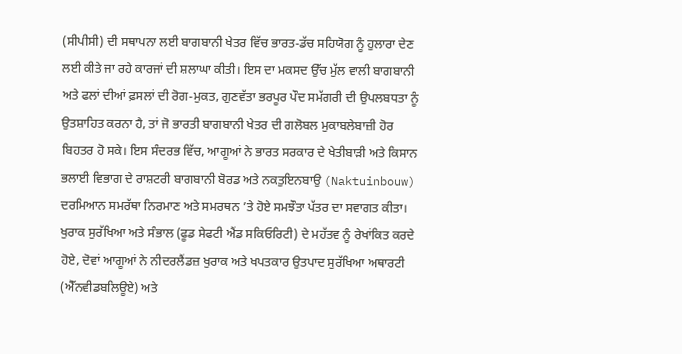(ਸੀਪੀਸੀ) ਦੀ ਸਥਾਪਨਾ ਲਈ ਬਾਗਬਾਨੀ ਖੇਤਰ ਵਿੱਚ ਭਾਰਤ-ਡੱਚ ਸਹਿਯੋਗ ਨੂੰ ਹੁਲਾਰਾ ਦੇਣ ਲਈ ਕੀਤੇ ਜਾ ਰਹੇ ਕਾਰਜਾਂ ਦੀ ਸ਼ਲਾਘਾ ਕੀਤੀ। ਇਸ ਦਾ ਮਕਸਦ ਉੱਚ ਮੁੱਲ ਵਾਲੀ ਬਾਗਬਾਨੀ ਅਤੇ ਫਲਾਂ ਦੀਆਂ ਫ਼ਸਲਾਂ ਦੀ ਰੋਗ-ਮੁਕਤ, ਗੁਣਵੱਤਾ ਭਰਪੂਰ ਪੌਦ ਸਮੱਗਰੀ ਦੀ ਉਪਲਬਧਤਾ ਨੂੰ ਉਤਸ਼ਾਹਿਤ ਕਰਨਾ ਹੈ, ਤਾਂ ਜੋ ਭਾਰਤੀ ਬਾਗਬਾਨੀ ਖੇਤਰ ਦੀ ਗਲੋਬਲ ਮੁਕਾਬਲੇਬਾਜ਼ੀ ਹੋਰ ਬਿਹਤਰ ਹੋ ਸਕੇ। ਇਸ ਸੰਦਰਭ ਵਿੱਚ, ਆਗੂਆਂ ਨੇ ਭਾਰਤ ਸਰਕਾਰ ਦੇ ਖੇਤੀਬਾੜੀ ਅਤੇ ਕਿਸਾਨ ਭਲਾਈ ਵਿਭਾਗ ਦੇ ਰਾਸ਼ਟਰੀ ਬਾਗਬਾਨੀ ਬੋਰਡ ਅਤੇ ਨਕਤੁਇਨਬਾਉ (Naktuinbouw) ਦਰਮਿਆਨ ਸਮਰੱਥਾ ਨਿਰਮਾਣ ਅਤੇ ਸਮਰਥਨ ’ਤੇ ਹੋਏ ਸਮਝੌਤਾ ਪੱਤਰ ਦਾ ਸਵਾਗਤ ਕੀਤਾ।
ਖੁਰਾਕ ਸੁਰੱਖਿਆ ਅਤੇ ਸੰਭਾਲ (ਫੂਡ ਸੇਫਟੀ ਐਂਡ ਸਕਿਓਰਿਟੀ) ਦੇ ਮਹੱਤਵ ਨੂੰ ਰੇਖਾਂਕਿਤ ਕਰਦੇ ਹੋਏ, ਦੋਵਾਂ ਆਗੂਆਂ ਨੇ ਨੀਦਰਲੈਂਡਜ਼ ਖੁਰਾਕ ਅਤੇ ਖਪਤਕਾਰ ਉਤਪਾਦ ਸੁਰੱਖਿਆ ਅਥਾਰਟੀ (ਐੱਨਵੀਡਬਲਿਊਏ) ਅਤੇ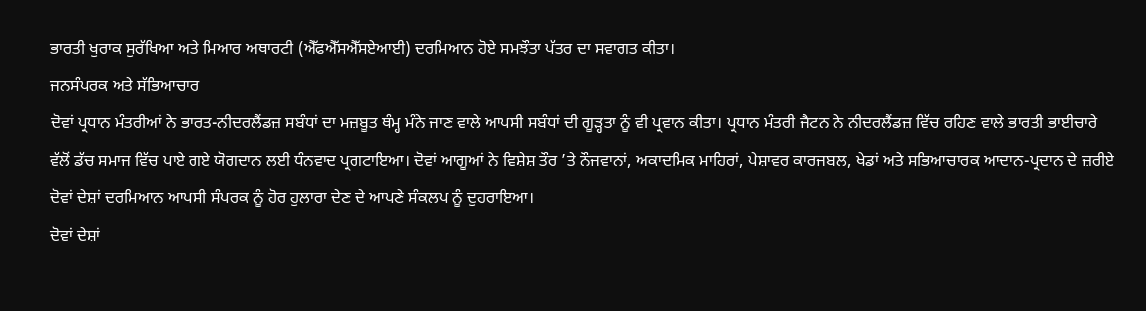ਭਾਰਤੀ ਖੁਰਾਕ ਸੁਰੱਖਿਆ ਅਤੇ ਮਿਆਰ ਅਥਾਰਟੀ (ਐੱਫਐੱਸਐੱਸਏਆਈ) ਦਰਮਿਆਨ ਹੋਏ ਸਮਝੌਤਾ ਪੱਤਰ ਦਾ ਸਵਾਗਤ ਕੀਤਾ।
ਜਨਸੰਪਰਕ ਅਤੇ ਸੱਭਿਆਚਾਰ
ਦੋਵਾਂ ਪ੍ਰਧਾਨ ਮੰਤਰੀਆਂ ਨੇ ਭਾਰਤ-ਨੀਦਰਲੈਂਡਜ਼ ਸਬੰਧਾਂ ਦਾ ਮਜ਼ਬੂਤ ਥੰਮ੍ਹ ਮੰਨੇ ਜਾਣ ਵਾਲੇ ਆਪਸੀ ਸਬੰਧਾਂ ਦੀ ਗੂੜ੍ਹਤਾ ਨੂੰ ਵੀ ਪ੍ਰਵਾਨ ਕੀਤਾ। ਪ੍ਰਧਾਨ ਮੰਤਰੀ ਜੈਟਨ ਨੇ ਨੀਦਰਲੈਂਡਜ਼ ਵਿੱਚ ਰਹਿਣ ਵਾਲੇ ਭਾਰਤੀ ਭਾਈਚਾਰੇ ਵੱਲੋਂ ਡੱਚ ਸਮਾਜ ਵਿੱਚ ਪਾਏ ਗਏ ਯੋਗਦਾਨ ਲਈ ਧੰਨਵਾਦ ਪ੍ਰਗਟਾਇਆ। ਦੋਵਾਂ ਆਗੂਆਂ ਨੇ ਵਿਸ਼ੇਸ਼ ਤੌਰ ’ਤੇ ਨੌਜਵਾਨਾਂ, ਅਕਾਦਮਿਕ ਮਾਹਿਰਾਂ, ਪੇਸ਼ਾਵਰ ਕਾਰਜਬਲ, ਖੇਡਾਂ ਅਤੇ ਸਭਿਆਚਾਰਕ ਆਦਾਨ-ਪ੍ਰਦਾਨ ਦੇ ਜ਼ਰੀਏ ਦੋਵਾਂ ਦੇਸ਼ਾਂ ਦਰਮਿਆਨ ਆਪਸੀ ਸੰਪਰਕ ਨੂੰ ਹੋਰ ਹੁਲਾਰਾ ਦੇਣ ਦੇ ਆਪਣੇ ਸੰਕਲਪ ਨੂੰ ਦੁਹਰਾਇਆ।
ਦੋਵਾਂ ਦੇਸ਼ਾਂ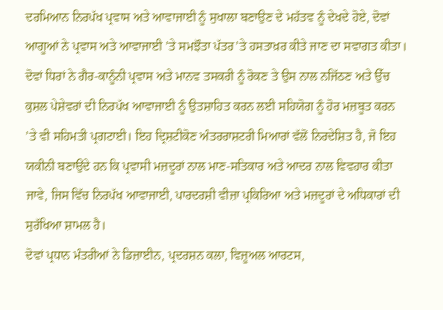ਦਰਮਿਆਨ ਨਿਰਪੱਖ ਪ੍ਰਵਾਸ ਅਤੇ ਆਵਾਜਾਈ ਨੂੰ ਸੁਖਾਲਾ ਬਣਾਉਣ ਦੇ ਮਹੱਤਵ ਨੂੰ ਦੇਖਦੇ ਹੋਏ, ਦੋਵਾਂ ਆਗੂਆਂ ਨੇ ਪ੍ਰਵਾਸ ਅਤੇ ਆਵਾਜਾਈ ’ਤੇ ਸਮਝੌਤਾ ਪੱਤਰ’ਤੇ ਹਸਤਾਖ਼ਰ ਕੀਤੇ ਜਾਣ ਦਾ ਸਵਾਗਤ ਕੀਤਾ।
ਦੋਵਾਂ ਧਿਰਾਂ ਨੇ ਗੈਰ-ਕਾਨੂੰਨੀ ਪ੍ਰਵਾਸ ਅਤੇ ਮਾਨਵ ਤਸਕਰੀ ਨੂੰ ਰੋਕਣ ਤੇ ਉਸ ਨਾਲ ਨਜਿੱਠਣ ਅਤੇ ਉੱਚ ਕੁਸ਼ਲ ਪੇਸ਼ੇਵਰਾਂ ਦੀ ਨਿਰਪੱਖ ਆਵਾਜਾਈ ਨੂੰ ਉਤਸ਼ਾਹਿਤ ਕਰਨ ਲਈ ਸਹਿਯੋਗ ਨੂੰ ਹੋਰ ਮਜ਼ਬੂਤ ਕਰਨ ’ਤੇ ਵੀ ਸਹਿਮਤੀ ਪ੍ਰਗਟਾਈ। ਇਹ ਦ੍ਰਿਸ਼ਟੀਕੋਣ ਅੰਤਰਰਾਸ਼ਟਰੀ ਮਿਆਰਾਂ ਵੱਲੋਂ ਨਿਰਦੇਸ਼ਿਤ ਹੈ, ਜੋ ਇਹ ਯਕੀਨੀ ਬਣਾਉਂਦੇ ਹਨ ਕਿ ਪ੍ਰਵਾਸੀ ਮਜ਼ਦੂਰਾਂ ਨਾਲ ਮਾਣ-ਸਤਿਕਾਰ ਅਤੇ ਆਦਰ ਨਾਲ ਵਿਵਹਾਰ ਕੀਤਾ ਜਾਵੇ, ਜਿਸ ਵਿੱਚ ਨਿਰਪੱਖ ਆਵਾਜਾਈ, ਪਾਰਦਰਸ਼ੀ ਵੀਜ਼ਾ ਪ੍ਰਕਿਰਿਆ ਅਤੇ ਮਜ਼ਦੂਰਾਂ ਦੇ ਅਧਿਕਾਰਾਂ ਦੀ ਸੁਰੱਖਿਆ ਸ਼ਾਮਲ ਹੈ।
ਦੋਵਾਂ ਪ੍ਰਧਾਨ ਮੰਤਰੀਆਂ ਨੇ ਡਿਜ਼ਾਈਨ, ਪ੍ਰਦਰਸ਼ਨ ਕਲਾ, ਵਿਜ਼ੂਅਲ ਆਰਟਸ,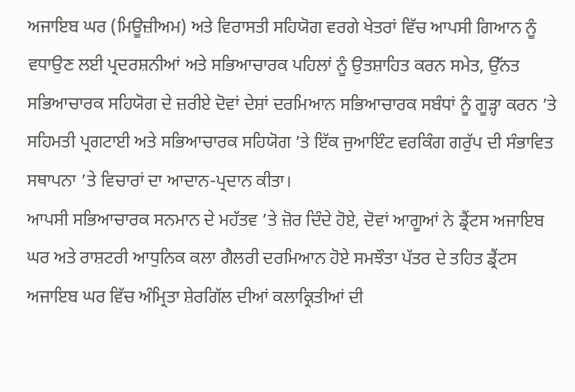ਅਜਾਇਬ ਘਰ (ਮਿਊਜ਼ੀਅਮ) ਅਤੇ ਵਿਰਾਸਤੀ ਸਹਿਯੋਗ ਵਰਗੇ ਖੇਤਰਾਂ ਵਿੱਚ ਆਪਸੀ ਗਿਆਨ ਨੂੰ ਵਧਾਉਣ ਲਈ ਪ੍ਰਦਰਸ਼ਨੀਆਂ ਅਤੇ ਸਭਿਆਚਾਰਕ ਪਹਿਲਾਂ ਨੂੰ ਉਤਸ਼ਾਹਿਤ ਕਰਨ ਸਮੇਤ, ਉੱਨਤ ਸਭਿਆਚਾਰਕ ਸਹਿਯੋਗ ਦੇ ਜ਼ਰੀਏ ਦੋਵਾਂ ਦੇਸ਼ਾਂ ਦਰਮਿਆਨ ਸਭਿਆਚਾਰਕ ਸਬੰਧਾਂ ਨੂੰ ਗੂੜ੍ਹਾ ਕਰਨ ’ਤੇ ਸਹਿਮਤੀ ਪ੍ਰਗਟਾਈ ਅਤੇ ਸਭਿਆਚਾਰਕ ਸਹਿਯੋਗ ’ਤੇ ਇੱਕ ਜੁਆਇੰਟ ਵਰਕਿੰਗ ਗਰੁੱਪ ਦੀ ਸੰਭਾਵਿਤ ਸਥਾਪਨਾ ’ਤੇ ਵਿਚਾਰਾਂ ਦਾ ਆਦਾਨ-ਪ੍ਰਦਾਨ ਕੀਤਾ।
ਆਪਸੀ ਸਭਿਆਚਾਰਕ ਸਨਮਾਨ ਦੇ ਮਹੱਤਵ ’ਤੇ ਜ਼ੋਰ ਦਿੰਦੇ ਹੋਏ, ਦੋਵਾਂ ਆਗੂਆਂ ਨੇ ਡ੍ਰੈਂਟਸ ਅਜਾਇਬ ਘਰ ਅਤੇ ਰਾਸ਼ਟਰੀ ਆਧੁਨਿਕ ਕਲਾ ਗੈਲਰੀ ਦਰਮਿਆਨ ਹੋਏ ਸਮਝੌਤਾ ਪੱਤਰ ਦੇ ਤਹਿਤ ਡ੍ਰੈਂਟਸ ਅਜਾਇਬ ਘਰ ਵਿੱਚ ਅੰਮ੍ਰਿਤਾ ਸ਼ੇਰਗਿੱਲ ਦੀਆਂ ਕਲਾਕ੍ਰਿਤੀਆਂ ਦੀ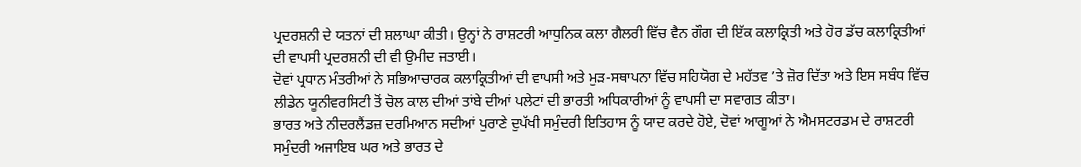ਪ੍ਰਦਰਸ਼ਨੀ ਦੇ ਯਤਨਾਂ ਦੀ ਸ਼ਲਾਘਾ ਕੀਤੀ। ਉਨ੍ਹਾਂ ਨੇ ਰਾਸ਼ਟਰੀ ਆਧੁਨਿਕ ਕਲਾ ਗੈਲਰੀ ਵਿੱਚ ਵੈਨ ਗੌਗ ਦੀ ਇੱਕ ਕਲਾਕ੍ਰਿਤੀ ਅਤੇ ਹੋਰ ਡੱਚ ਕਲਾਕ੍ਰਿਤੀਆਂ ਦੀ ਵਾਪਸੀ ਪ੍ਰਦਰਸ਼ਨੀ ਦੀ ਵੀ ਉਮੀਦ ਜਤਾਈ।
ਦੋਵਾਂ ਪ੍ਰਧਾਨ ਮੰਤਰੀਆਂ ਨੇ ਸਭਿਆਚਾਰਕ ਕਲਾਕ੍ਰਿਤੀਆਂ ਦੀ ਵਾਪਸੀ ਅਤੇ ਮੁੜ-ਸਥਾਪਨਾ ਵਿੱਚ ਸਹਿਯੋਗ ਦੇ ਮਹੱਤਵ ’ਤੇ ਜ਼ੋਰ ਦਿੱਤਾ ਅਤੇ ਇਸ ਸਬੰਧ ਵਿੱਚ ਲੀਡੇਨ ਯੂਨੀਵਰਸਿਟੀ ਤੋਂ ਚੋਲ ਕਾਲ ਦੀਆਂ ਤਾਂਬੇ ਦੀਆਂ ਪਲੇਟਾਂ ਦੀ ਭਾਰਤੀ ਅਧਿਕਾਰੀਆਂ ਨੂੰ ਵਾਪਸੀ ਦਾ ਸਵਾਗਤ ਕੀਤਾ।
ਭਾਰਤ ਅਤੇ ਨੀਦਰਲੈਂਡਜ਼ ਦਰਮਿਆਨ ਸਦੀਆਂ ਪੁਰਾਣੇ ਦੁਪੱਖੀ ਸਮੁੰਦਰੀ ਇਤਿਹਾਸ ਨੂੰ ਯਾਦ ਕਰਦੇ ਹੋਏ, ਦੋਵਾਂ ਆਗੂਆਂ ਨੇ ਐਮਸਟਰਡਮ ਦੇ ਰਾਸ਼ਟਰੀ ਸਮੁੰਦਰੀ ਅਜਾਇਬ ਘਰ ਅਤੇ ਭਾਰਤ ਦੇ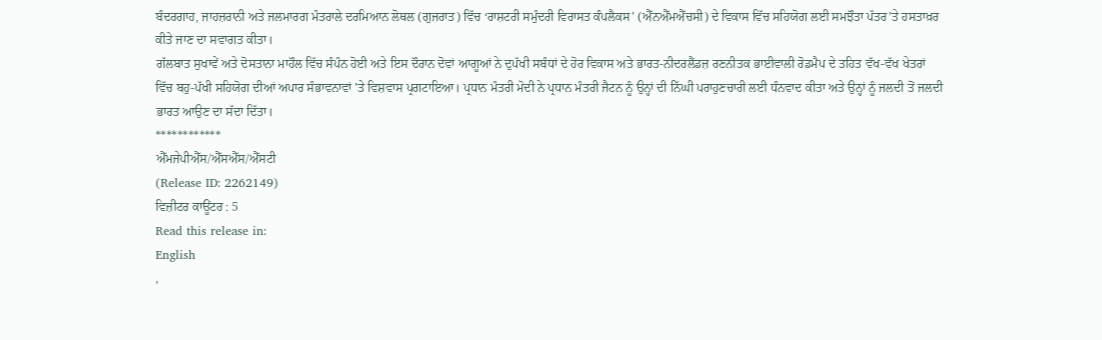ਬੰਦਰਗਾਹ, ਜਾਹਜ਼ਰਾਨੀ ਅਤੇ ਜਲਮਾਰਗ ਮੰਤਰਾਲੇ ਦਰਮਿਆਨ ਲੋਥਲ (ਗੁਜਰਾਤ) ਵਿੱਚ ‘ਰਾਸ਼ਟਰੀ ਸਮੁੰਦਰੀ ਵਿਰਾਸਤ ਕੰਪਲੈਕਸ’ (ਐੱਨਐੱਮਐੱਚਸੀ) ਦੇ ਵਿਕਾਸ ਵਿੱਚ ਸਹਿਯੋਗ ਲਈ ਸਮਝੌਤਾ ਪੱਤਰ’ਤੇ ਹਸਤਾਖ਼ਰ ਕੀਤੇ ਜਾਣ ਦਾ ਸਵਾਗਤ ਕੀਤਾ।
ਗੱਲਬਾਤ ਸੁਖਾਵੇਂ ਅਤੇ ਦੋਸਤਾਨਾ ਮਾਹੌਲ ਵਿੱਚ ਸੰਪੰਨ ਹੋਈ ਅਤੇ ਇਸ ਦੌਰਾਨ ਦੋਵਾਂ ਆਗੂਆਂ ਨੇ ਦੁਪੱਖੀ ਸਬੰਧਾਂ ਦੇ ਹੋਰ ਵਿਕਾਸ ਅਤੇ ਭਾਰਤ-ਨੀਦਰਲੈਂਡਜ਼ ਰਣਨੀਤਕ ਭਾਈਵਾਲੀ ਰੋਡਮੈਪ ਦੇ ਤਹਿਤ ਵੱਖ-ਵੱਖ ਖੇਤਰਾਂ ਵਿੱਚ ਬਹੁ-ਪੱਖੀ ਸਹਿਯੋਗ ਦੀਆਂ ਅਪਾਰ ਸੰਭਾਵਨਾਵਾਂ ’ਤੇ ਵਿਸ਼ਵਾਸ ਪ੍ਰਗਟਾਇਆ। ਪ੍ਰਧਾਨ ਮੰਤਰੀ ਮੋਦੀ ਨੇ ਪ੍ਰਧਾਨ ਮੰਤਰੀ ਜੈਟਨ ਨੂੰ ਉਨ੍ਹਾਂ ਦੀ ਨਿੱਘੀ ਪਰਾਹੁਣਚਾਰੀ ਲਈ ਧੰਨਵਾਦ ਕੀਤਾ ਅਤੇ ਉਨ੍ਹਾਂ ਨੂੰ ਜਲਦੀ ਤੋਂ ਜਲਦੀ ਭਾਰਤ ਆਉਣ ਦਾ ਸੱਦਾ ਦਿੱਤਾ।
************
ਐੱਮਜੇਪੀਐੱਸ/ਐੱਸਐੱਸ/ਐੱਸਟੀ
(Release ID: 2262149)
ਵਿਜ਼ੀਟਰ ਕਾਊਂਟਰ : 5
Read this release in:
English
,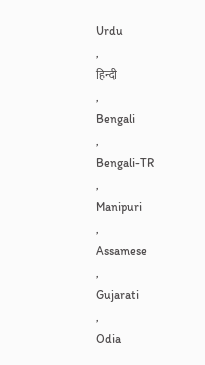Urdu
,
हिन्दी
,
Bengali
,
Bengali-TR
,
Manipuri
,
Assamese
,
Gujarati
,
Odia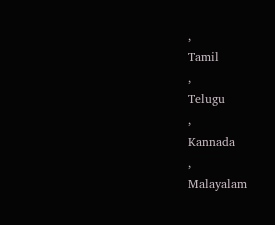,
Tamil
,
Telugu
,
Kannada
,
Malayalam